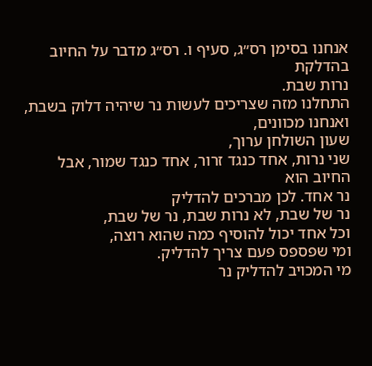אנחנו בסימן רס״ג, סעיף ו. רס״ג מדבר על החיוב בהדלקת
נרות שבת.
התחלנו מזה שצריכים לעשות נר שיהיה דלוק בשבת,
ואנחנו מכוונים,
שעון השולחן ערוך,
שני נרות, אחד כנגד זרור, אחד כנגד שמור, אבל החיוב הוא
נר אחד. לכן מברכים להדליק
נר של שבת, לא נרות שבת, נר של שבת,
וכל אחד יכול להוסיף כמה שהוא רוצה,
ומי שפספס פעם צריך להדליק.
מי המכויב להדליק נר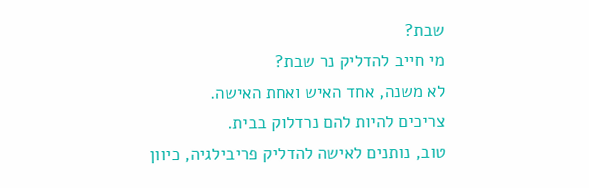שבת?
מי חייב להדליק נר שבת?
לא משנה, אחד האיש ואחת האישה.
צריכים להיות להם נרדלוק בבית.
טוב, נותנים לאישה להדליק פריבילגיה, כיוון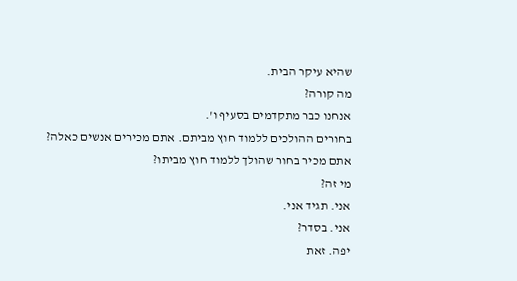שהיא עיקר הבית.
מה קורה?
אנחנו כבר מתקדמים בסעיף ו'.
בחורים ההולכים ללמוד חוץ מביתם. אתם מכירים אנשים כאלה?
אתם מכיר בחור שהולך ללמוד חוץ מביתו?
מי זה?
אני. תגיד אני.
אני. בסדר?
יפה. זאת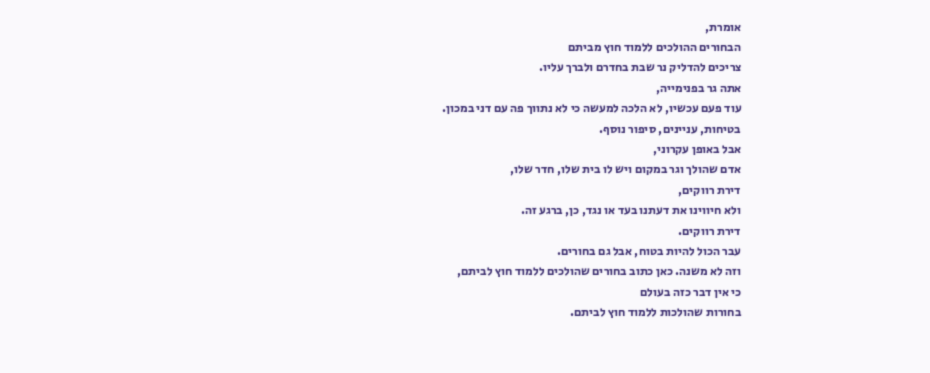אומרת,
הבחורים ההולכים ללמוד חוץ מביתם
צריכים להדליק נר שבת בחדרם ולברך עליו.
אתה גר בפנימייה,
עוד פעם עכשיו, לא הלכה למעשה כי לא נתווך פה עם דני במכון.
בטיחות, עניינים, סיפור נוסף.
אבל באופן עקרוני,
אדם שהולך וגר במקום ויש לו בית שלו, חדר שלו,
דירת רווקים,
ולא חיווינו את דעתנו בעד או נגד, כן, ברגע זה.
דירת רווקים.
עבר הכול להיות בטוח, אבל גם בחורים.
וזה לא משנה. כאן כתוב בחורים שהולכים ללמוד חוץ לביתם,
כי אין דבר כזה בעולם
בחורות שהולכות ללמוד חוץ לביתם.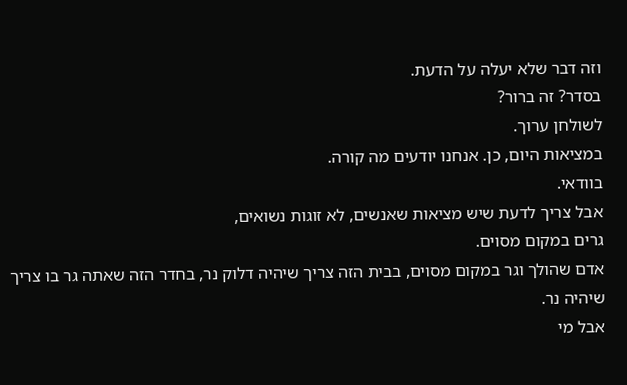וזה דבר שלא יעלה על הדעת.
בסדר? זה ברור?
לשולחן ערוך.
במציאות היום, כן. אנחנו יודעים מה קורה.
בוודאי.
אבל צריך לדעת שיש מציאות שאנשים, לא זוגות נשואים,
גרים במקום מסוים.
אדם שהולך וגר במקום מסוים, בבית הזה צריך שיהיה דלוק נר, בחדר הזה שאתה גר בו צריך שיהיה נר.
אבל מי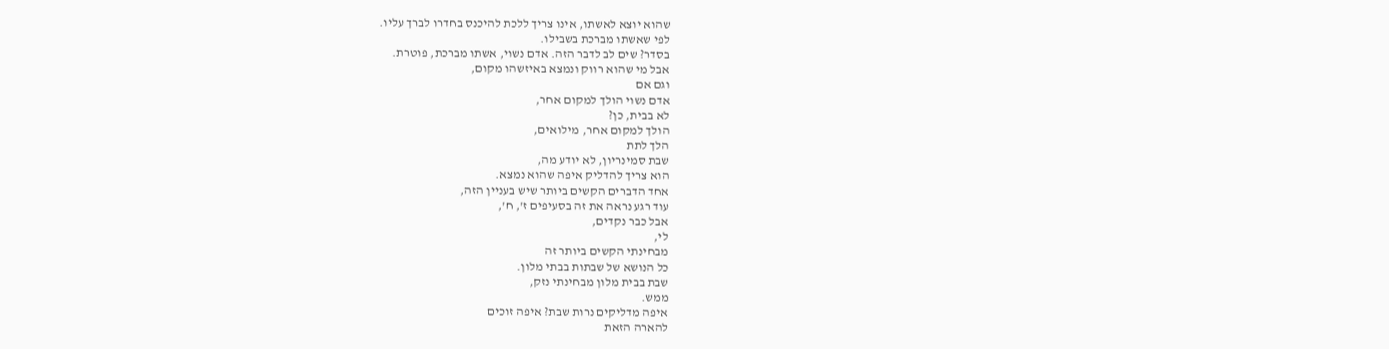שהוא יוצא לאשתו, אינו צריך ללכת להיכנס בחדרו לברך עליו.
לפי שאשתו מברכת בשבילו.
בסדר? שים לב לדבר הזה. אדם נשוי, אשתו מברכת, פוטרת.
אבל מי שהוא רווק ונמצא באיזשהו מקום,
וגם אם
אדם נשוי הולך למקום אחר,
לא בבית, כן?
הולך למקום אחר, מילואים,
הלך לתת
שבת סמינריון, לא יודע מה,
הוא צריך להדליק איפה שהוא נמצא.
אחד הדברים הקשים ביותר שיש בעניין הזה,
עוד רגע נראה את זה בסעיפים ז', ח',
אבל כבר נקדים,
לי,
מבחינתי הקשים ביותר זה
כל הנושא של שבתות בבתי מלון.
שבת בבית מלון מבחינתי נזק,
ממש.
איפה מדליקים נרות שבת? איפה זוכים
להארה הזאת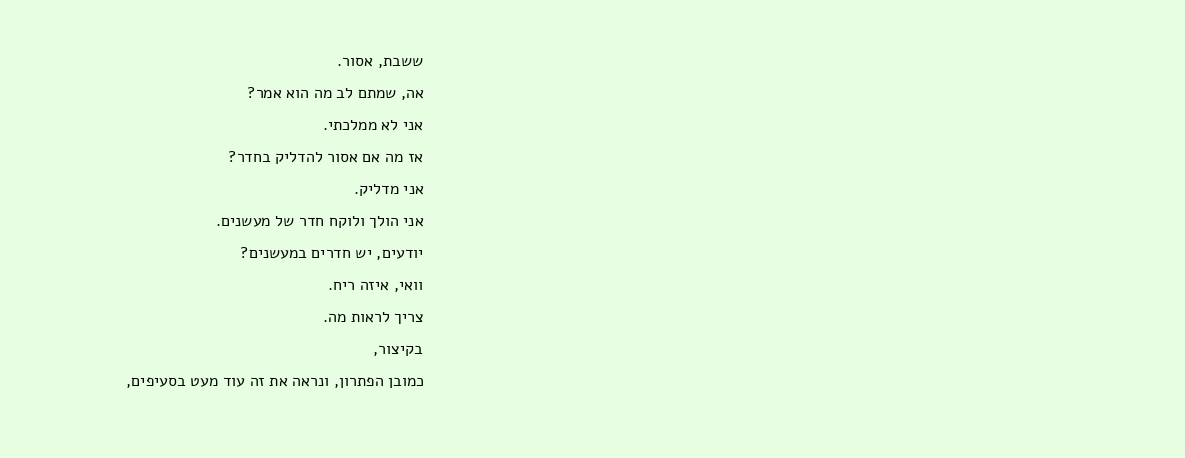ששבת, אסור.
אה, שמתם לב מה הוא אמר?
אני לא ממלכתי.
אז מה אם אסור להדליק בחדר?
אני מדליק.
אני הולך ולוקח חדר של מעשנים.
יודעים, יש חדרים במעשנים?
וואי, איזה ריח.
צריך לראות מה.
בקיצור,
כמובן הפתרון, ונראה את זה עוד מעט בסעיפים,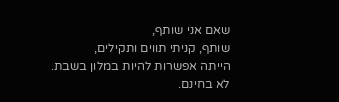שאם אני שותף,
שותף, קניתי תווים ותקילים,
הייתה אפשרות להיות במלון בשבת.
לא בחינם.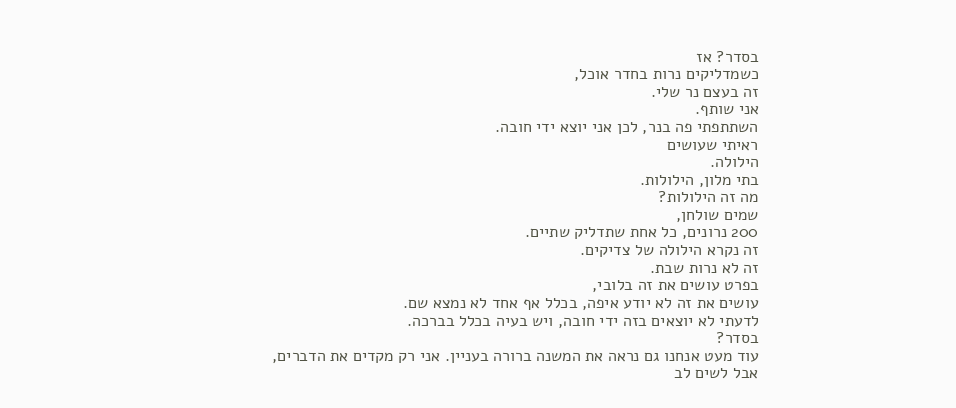בסדר? אז
כשמדליקים נרות בחדר אוכל,
זה בעצם נר שלי.
אני שותף.
השתתפתי פה בנר, לכן אני יוצא ידי חובה.
ראיתי שעושים
הילולה.
בתי מלון, הילולות.
מה זה הילולות?
שמים שולחן,
200 נרונים, כל אחת שתדליק שתיים.
זה נקרא הילולה של צדיקים.
זה לא נרות שבת.
בפרט עושים את זה בלובי,
עושים את זה לא יודע איפה, בכלל אף אחד לא נמצא שם.
לדעתי לא יוצאים בזה ידי חובה, ויש בעיה בכלל בברכה.
בסדר?
עוד מעט אנחנו גם נראה את המשנה ברורה בעניין. אני רק מקדים את הדברים,
אבל לשים לב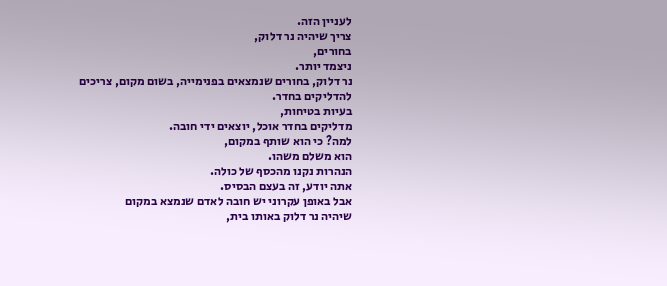לעניין הזה.
צריך שיהיה נר דלוק,
בחורים,
ניצמד יותר.
נר דלוק, בחורים שנמצאים בפנימייה, בשום מקום, צריכים להדליקים בחדר.
בעיות בטיחות,
מדליקים בחדר אוכל, יוצאים ידי חובה.
למה? כי הוא שותף במקום,
הוא משלם משהו.
הנהרות נקנו מהכסף של כולה.
אתה יודע, זה בעצם הבסיס.
אבל באופן עקרוני יש חובה לאדם שנמצא במקום
שיהיה נר דלוק באותו בית,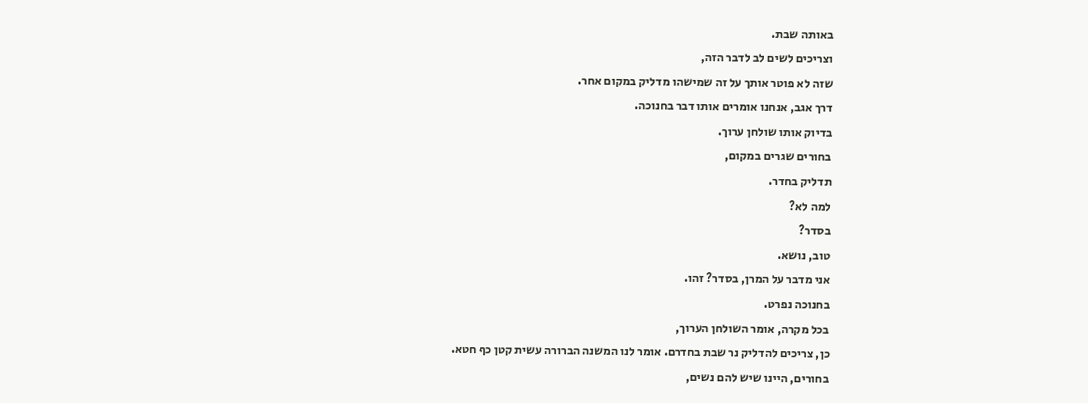באותה שבת.
וצריכים לשים לב לדבר הזה,
שזה לא פוטר אותך על זה שמישהו מדליק במקום אחר.
דרך אגב, אנחנו אומרים אותו דבר בחנוכה.
בדיוק אותו שולחן ערוך.
בחורים שגרים במקום,
תדליק בחדר.
למה לא?
בסדר?
טוב, נושא.
אני מדבר על המרן, בסדר? זהו.
בחנוכה נפרט.
בכל מקרה, אומר השולחן הערוך,
כן, צריכים להדליק נר שבת בחדרם. אומר לנו המשנה הברורה עשית קטן כף חטא.
בחורים, היינו שיש להם נשים,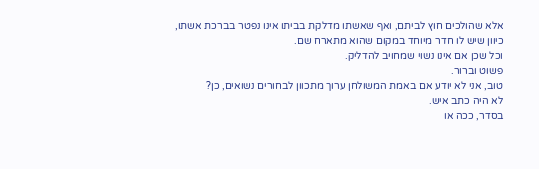אלא שהולכים חוץ לביתם, ואף שאשתו מדלקת בביתו אינו נפטר בברכת אשתו,
כיוון שיש לו חדר מיוחד במקום שהוא מתארח שם.
וכל שכן אם אינו נשוי שמחויב להדליק.
פשוט וברור.
טוב, אני לא יודע אם באמת המשולחן ערוך מתכוון לבחורים נשואים, כן?
לא היה כתב איש.
בסדר, ככה או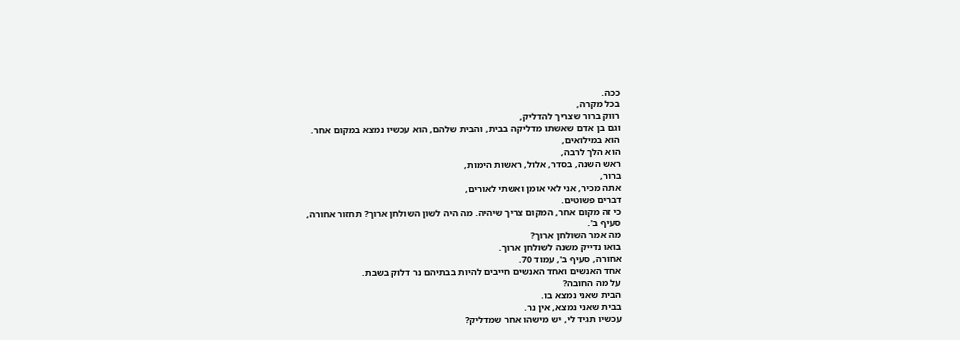ככה.
בכל מקרה,
רווק ברור שצריך להדליק,
וגם בן אדם שאשתו מדליקה בבית, והבית שלהם, הוא עכשיו נמצא במקום אחר.
הוא במילואים,
הוא הלך לרבה,
ראש השנה, בסדר, אלול, ראשות הימות,
ברור,
אתה מכיר, אני לאי אומן ואשתי לאורים,
דברים פשוטים.
כי זה מקום אחר, המקום צריך שיהיה. מה היה לשון השולחן ארוך? תחזור אחורה,
סעיף ב'.
מה אמר השולחן ארוך?
בואו נדייק משנה לשולחן ארוך.
אחורה, סעיף ב', עמוד 70.
אחד האנשים ואחד האנשים חייבים להיות בבתיהם נר דלוק בשבת.
על מה החובה?
הבית שאני נמצא בו.
בבית שאני נמצא, אין נר.
עכשיו תגיד לי, יש מישהו אחר שמדליק?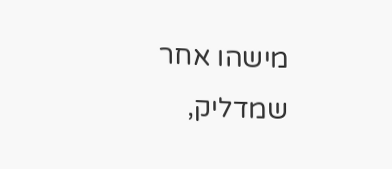מישהו אחר שמדליק,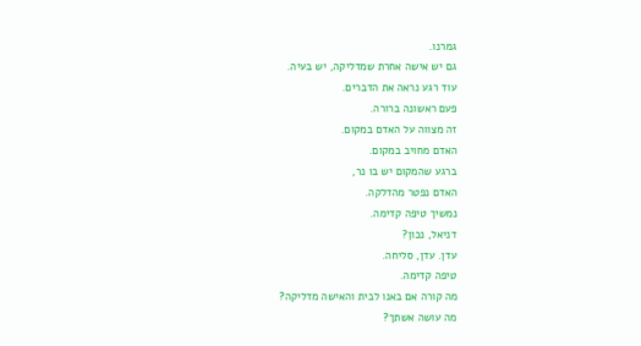גמרנו.
גם יש אישה אחרת שמדליקה, יש בעיה.
עוד רגע נראה את הדברים.
פעם ראשונה ברורה.
זה מצווה על האדם במקום.
האדם מחויב במקום.
ברגע שהמקום יש בו נר,
האדם נפטר מהדלקה.
נמשיך טיפה קדימה.
דניאל, נכון?
עדן. עדן, סליחה.
טיפה קדימה.
מה קורה אם באנו לבית והאישה מדליקה?
מה עושה אשתך?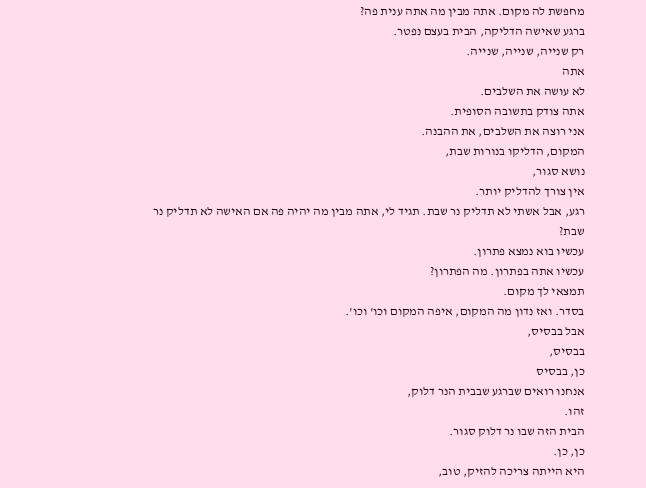מחפשת לה מקום. אתה מבין מה אתה ענית פה?
ברגע שאישה הדליקה, הבית בעצם נפטר.
רק שנייה, שנייה, שנייה.
אתה
לא עושה את השלבים.
אתה צודק בתשובה הסופית.
אני רוצה את השלבים, את ההבנה.
המקום, הדליקו בנורות שבת,
נושא סגור,
אין צורך להדליק יותר.
רגע, אבל אשתי לא תדליק נר שבת. תגיד לי, אתה מבין מה יהיה פה אם האישה לא תדליק נר שבת?
עכשיו בוא נמצא פתרון.
עכשיו אתה בפתרון. מה הפתרון?
תמצאי לך מקום.
בסדר. ואז נדון מה המקום, איפה המקום וכו' וכו'.
אבל בבסיס,
בבסיס,
כן, בבסיס
אנחנו רואים שברגע שבבית הנר דלוק,
זהו.
הבית הזה שבו נר דלוק סגור.
כן, כן.
היא הייתה צריכה להזיק, טוב,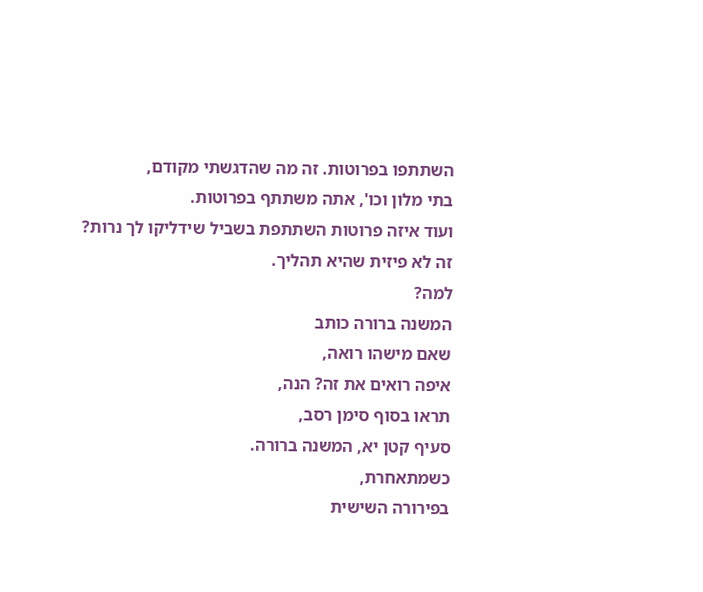השתתפו בפרוטות. זה מה שהדגשתי מקודם,
בתי מלון וכו', אתה משתתף בפרוטות.
ועוד איזה פרוטות השתתפת בשביל שידליקו לך נרות?
זה לא פיזית שהיא תהליך.
למה?
המשנה ברורה כותב
שאם מישהו רואה,
איפה רואים את זה? הנה,
תראו בסוף סימן רסב,
סעיף קטן יא, המשנה ברורה.
כשמתאחרת,
בפירורה השישית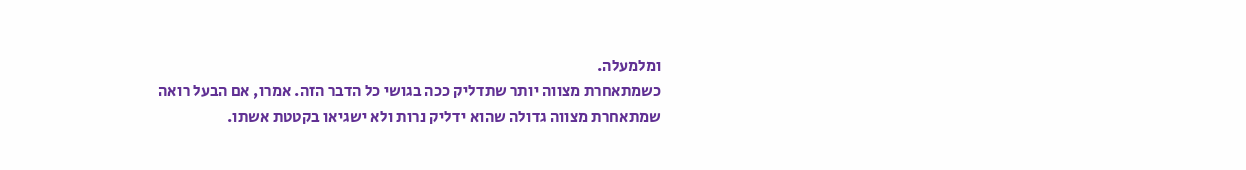ומלמעלה.
כשמתאחרת מצווה יותר שתדליק ככה בגושי כל הדבר הזה. אמרו, אם הבעל רואה
שמתאחרת מצווה גדולה שהוא ידליק נרות ולא ישגיאו בקטטת אשתו.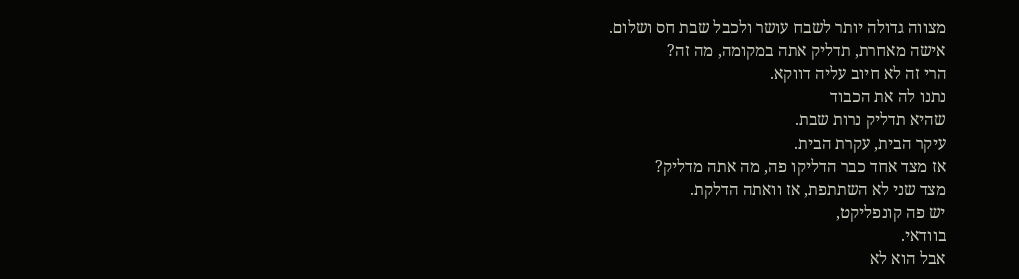מצווה גדולה יותר לשבח עושר ולכבל שבת חס ושלום.
אישה מאחרת, תדליק אתה במקומה, מה זה?
הרי זה לא חיוב עליה דווקא.
נתנו לה את הכבוד
שהיא תדליק נרות שבת.
עיקר הבית, עקרת הבית.
אז מצד אחד כבר הדליקו פה, מה אתה מדליק?
מצד שני לא השתתפת, אז וואתה הדלקת.
יש פה קונפליקט,
בוודאי.
אבל הוא לא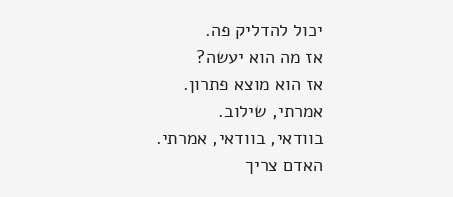יכול להדליק פה.
אז מה הוא יעשה?
אז הוא מוצא פתרון.
אמרתי, שילוב.
בוודאי, בוודאי, אמרתי.
האדם צריך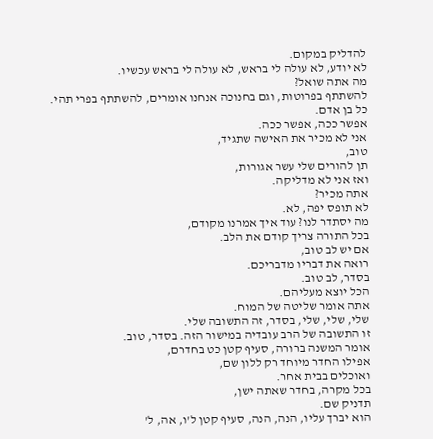להדליק במקום.
לא יודע, לא עולה לי בראש, לא עולה לי בראש עכשיו.
מה אתה שואל?
להשתתף בפרוטות, וגם בחנוכה אנחנו אומרים, להשתתף בפרי תהי.
כל בן אדם.
אפשר ככה, אפשר ככה.
אני לא מכיר את האישה שתגיד,
טוב,
תן להורים שלי עשר אגורות,
ואז אני לא מדליקה.
אתה מכיר?
לא תופס יפה, לא.
מה יסתדר לנו? עוד איך אמרנו מקודם,
בכל התורה צריך קודם את הלב.
אם יש לב טוב,
רואה את דבריו מדבריכם.
בסדר, לב טוב.
הכל יוצא מעליהם.
אתה אומר שליטה של המוח.
שלי, שלי, שלי, בסדר, זה התשובה שלי.
זו התשובה של הרב עובדיה במישור הזה. בסדר, טוב.
אומר המשנה ברורה, סעיף קטן כט בחדרם,
אפילו החדר מיוחד רק ללון שם,
ואוכלים בבית אחר.
בכל מקרה, בחדר שאתה ישן,
תדניק שם.
הוא יברך עליו, הנה, הנה, סעיף קטן ל'ו, אה, ל'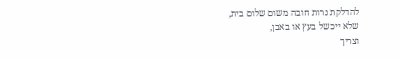להדלקת נרות חובה משום שלום בית,
שלא ייכשל בעץ או באבן,
וצריך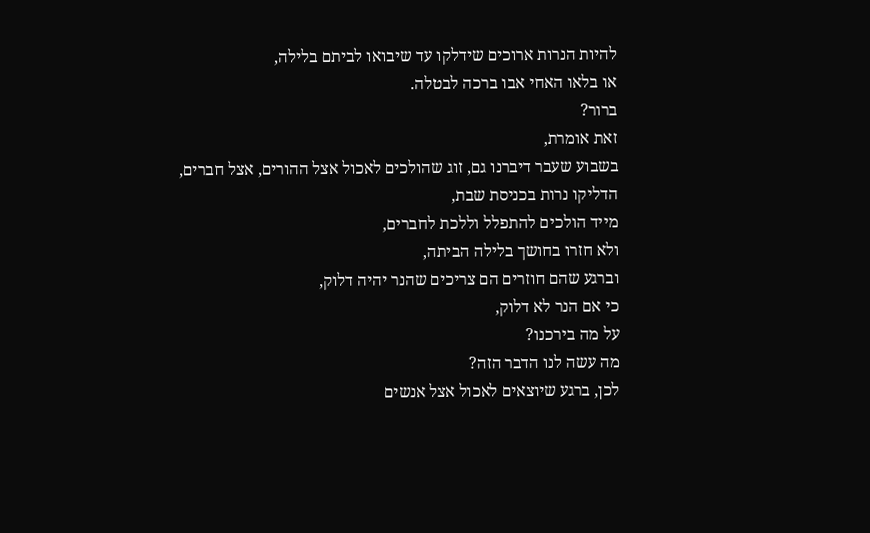להיות הנרות ארוכים שידלקו עד שיבואו לביתם בלילה,
או בלאו האחי אבו ברכה לבטלה.
ברור?
זאת אומרת,
בשבוע שעבר דיברנו גם, זוג שהולכים לאכול אצל ההורים, אצל חברים,
הדליקו נרות בכניסת שבת,
מייד הולכים להתפלל וללכת לחברים,
ולא חזרו בחושך בלילה הביתה,
וברגע שהם חוזרים הם צריכים שהנר יהיה דלוק,
כי אם הנר לא דלוק,
על מה בירכנו?
מה עשה לנו הדבר הזה?
לכן, ברגע שיוצאים לאכול אצל אנשים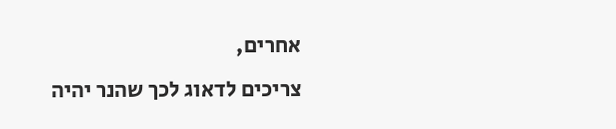אחרים,
צריכים לדאוג לכך שהנר יהיה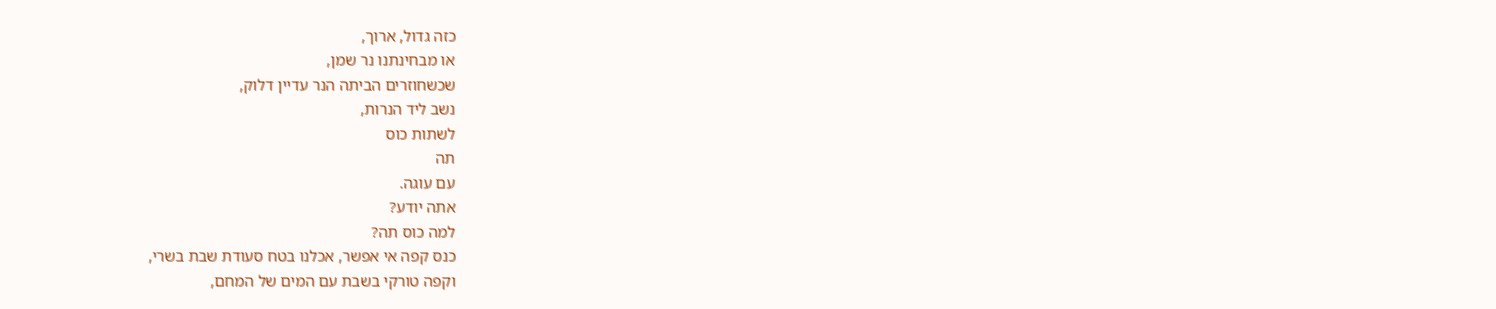כזה גדול, ארוך,
או מבחינתנו נר שמן,
שכשחוזרים הביתה הנר עדיין דלוק,
נשב ליד הנרות,
לשתות כוס
תה
עם עוגה.
אתה יודע?
למה כוס תה?
כנס קפה אי אפשר, אכלנו בטח סעודת שבת בשרי,
וקפה טורקי בשבת עם המים של המחם,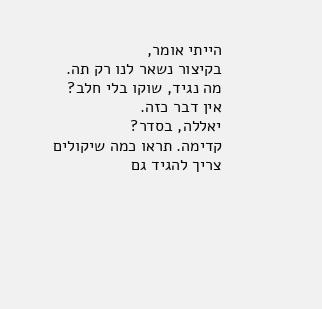הייתי אומר,
בקיצור נשאר לנו רק תה.
מה נגיד, שוקו בלי חלב?
אין דבר כזה.
יאללה, בסדר?
קדימה. תראו כמה שיקולים צריך להגיד גם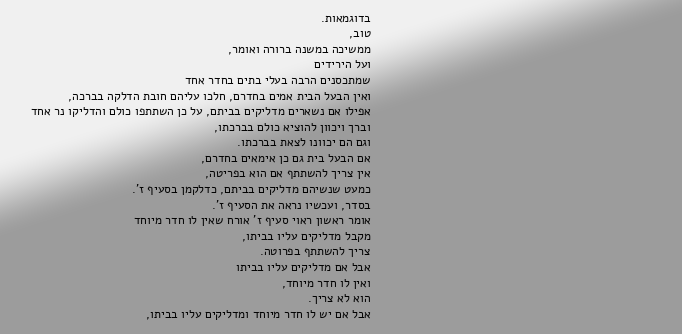בדוגמאות.
טוב,
ממשיכה במשנה ברורה ואומר,
ועל הירידים
שמתכסנים הרבה בעלי בתים בחדר אחד
ואין הבעל הבית אמים בחדרם, חלכו עליהם חובת הדלקה בברכה,
אפילו אם נשארים מדליקים בביתם, על כן השתתפו כולם והדליקו נר אחד
וברך ויכוון להוציא כולם בברכתו,
וגם הם יכוונו לצאת בברכתו.
אם הבעל בית גם כן אימאים בחדרם,
אין צריך להשתתף אם הוא בפריטה,
כמעט שנשיהם מדליקים בביתם, כדלקמן בסעיף ז'.
בסדר, ועכשיו נראה את הסעיף ז'.
אומר ראשון ראוי סעיף ז' אורח שאין לו חדר מיוחד
מקבל מדליקים עליו בביתו,
צריך להשתתף בפרוטה.
אבל אם מדליקים עליו בביתו
ואין לו חדר מיוחד,
הוא לא צריך.
אבל אם יש לו חדר מיוחד ומדליקים עליו בביתו,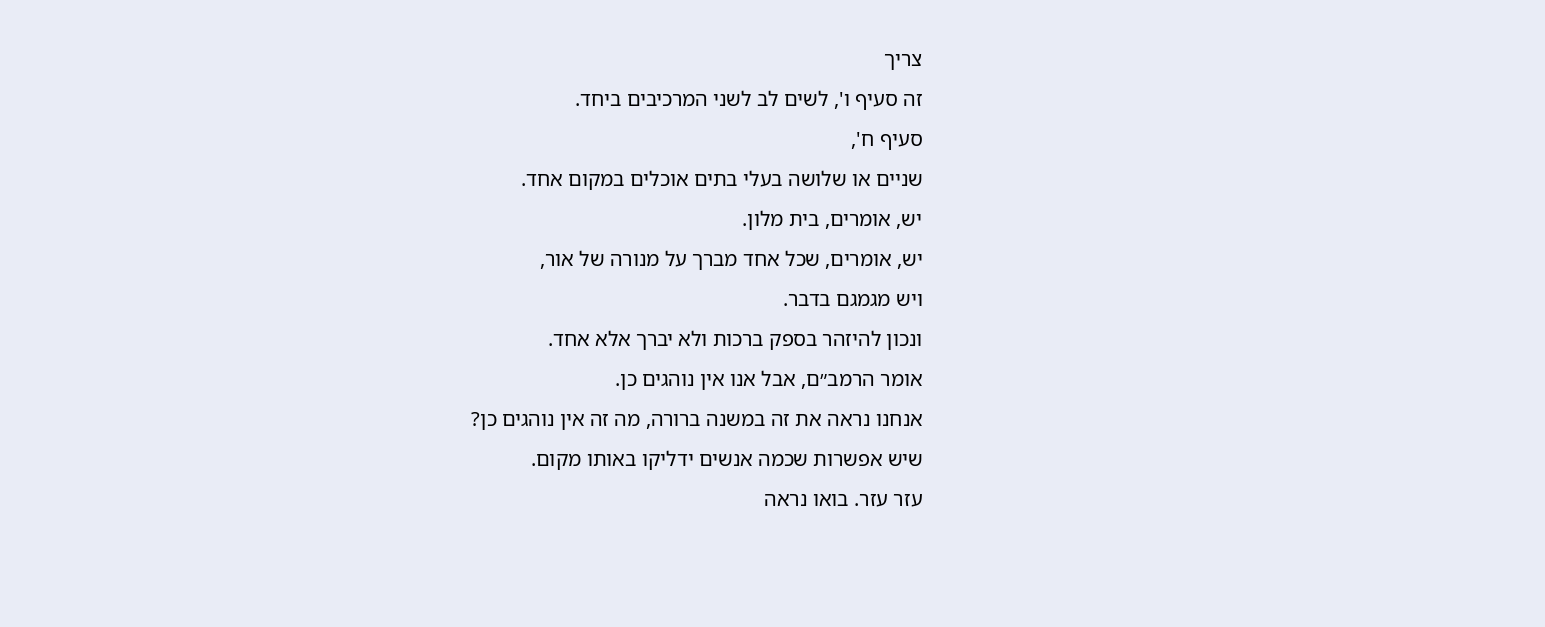צריך
זה סעיף ו', לשים לב לשני המרכיבים ביחד.
סעיף ח',
שניים או שלושה בעלי בתים אוכלים במקום אחד.
יש, אומרים, בית מלון.
יש, אומרים, שכל אחד מברך על מנורה של אור,
ויש מגמגם בדבר.
ונכון להיזהר בספק ברכות ולא יברך אלא אחד.
אומר הרמב״ם, אבל אנו אין נוהגים כן.
אנחנו נראה את זה במשנה ברורה, מה זה אין נוהגים כן?
שיש אפשרות שכמה אנשים ידליקו באותו מקום.
עזר עזר. בואו נראה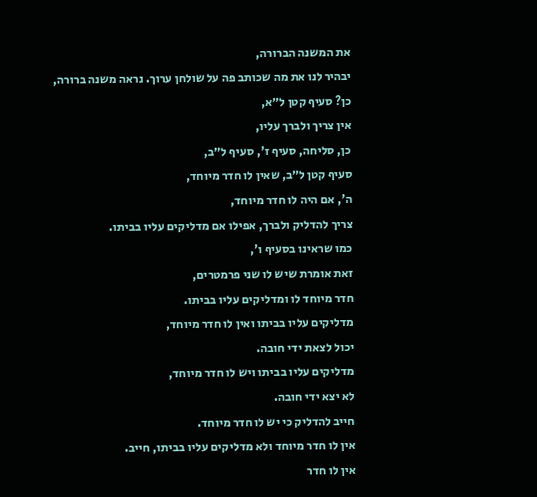את המשנה הברורה,
יבהיר לנו את מה שכותב פה על שולחן ערוך. נראה משנה ברורה,
כן? סעיף קטן ל״א,
אין צריך ולברך עליו,
כן, סליחה, סעיף ז', סעיף ל״ב,
סעיף קטן ל״ב, שאין לו חדר מיוחד,
ה', אם היה לו חדר מיוחד,
צריך להדליק ולברך, אפילו אם מדליקים עליו בביתו.
כמו שראינו בסעיף ו',
זאת אומרת שיש לו שני פרמטרים,
חדר מיוחד לו ומדליקים עליו בביתו.
מדליקים עליו בביתו ואין לו חדר מיוחד,
יכול לצאת ידי חובה.
מדליקים עליו בביתו ויש לו חדר מיוחד,
לא יצא ידי חובה.
חייב להדליק כי יש לו חדר מיוחד.
אין לו חדר מיוחד ולא מדליקים עליו בביתו, חייב.
אין לו חדר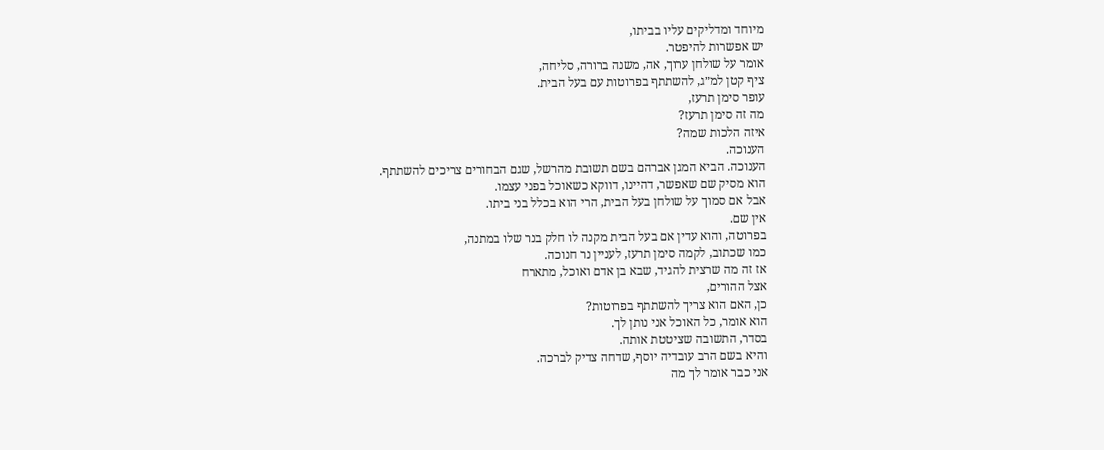מיוחד ומדליקים עליו בביתו,
יש אפשרות להיפטר.
אומר על שולחן ערוך, אה, משנה ברורה, סליחה,
ציף קטן למ״ג, להשתתף בפרוטות עם בעל הבית.
עופר סימן תרעז,
מה זה סימן תרעז?
איזה הלכות שמה?
הענוכה.
הענוכה. הביא המגן אברהם בשם תשובת מהרשל, שגם הבחורים צריכים להשתתף.
הוא מסיק שם שאפשר, דהיינו, דווקא כשאוכל בפני עצמו.
אבל אם סמוך על שולחן בעל הבית, הרי הוא בכלל בני ביתו.
אין שם.
בפרוטה, והוא עדין אם בעל הבית מקנה לו חלק בנר שלו במתנה,
כמו שכתוב, לקמה סימן תרעז, לעניין נר חנוכה.
אז זה מה שרצית להגיד, שבא בן אדם ואוכל, מתארח
אצל ההורים,
כן, האם הוא צריך להשתתף בפרוטות?
הוא אומר, כל האוכל אני נותן לך.
בסדר, התשובה שציטטת אותה.
והיא בשם הרב עובדיה יוסף, שדחה צדיק לברכה.
אני כבר אומר לך מה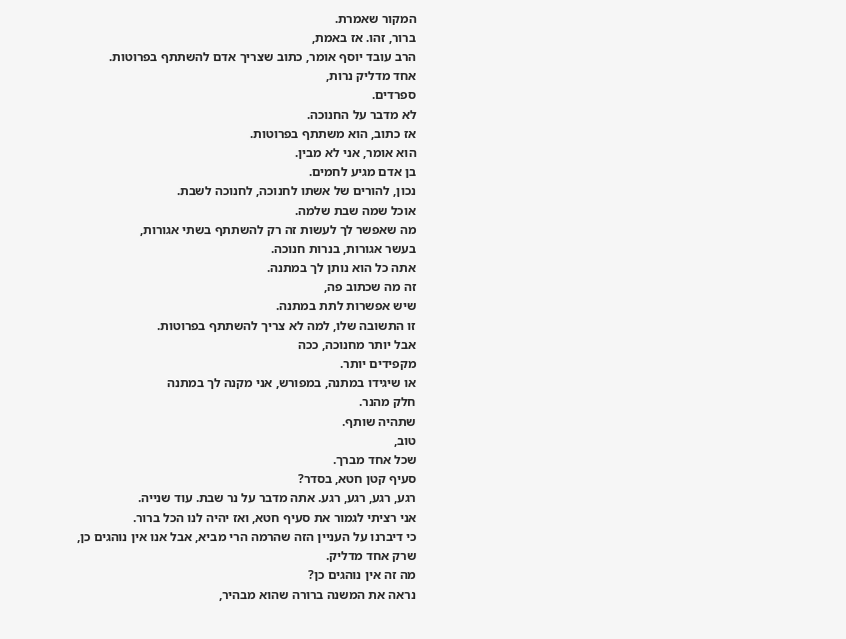המקור שאמרת.
ברור, זהו. אז באמת,
הרב עובד יוסף אומר, כתוב שצריך אדם להשתתף בפרוטות.
אחד מדליק נרות,
ספרדים.
לא מדבר על החנוכה.
אז כתוב, הוא משתתף בפרוטות.
הוא אומר, אני לא מבין.
בן אדם מגיע לחמים.
נכון, להורים של אשתו לחנוכה, לחנוכה לשבת.
אוכל שמה שבת שלמה.
מה שאפשר לך לעשות זה רק להשתתף בשתי אגורות,
בעשר אגורות, בנרות חנוכה.
אתה כל הוא נותן לך במתנה.
זה מה שכתוב פה,
שיש אפשרות לתת במתנה.
זו התשובה שלו, למה לא צריך להשתתף בפרוטות.
אבל יותר מחנוכה, ככה
מקפידים יותר.
או שיגידו במתנה, במפורש, אני מקנה לך במתנה
חלק מהנר.
שתהיה שותף.
טוב,
שכל אחד מברך.
סעיף קטן חטא, בסדר?
רגע, רגע, רגע, רגע. אתה מדבר על נר שבת. עוד שנייה.
אני רציתי לגמור את סעיף חטא, ואז יהיה לנו הכל ברור.
כי דיברנו על העניין הזה שהרמה הרי מביא, אבל אנו אין נוהגים כן,
שרק אחד מדליק.
מה זה אין נוהגים כן?
נראה את המשנה ברורה שהוא מבהיר,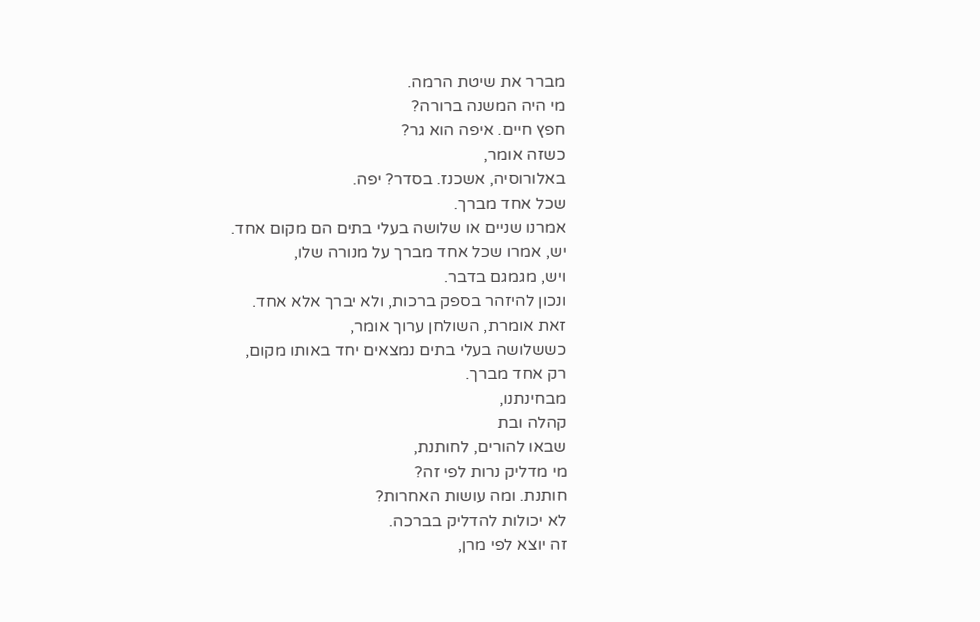מברר את שיטת הרמה.
מי היה המשנה ברורה?
חפץ חיים. איפה הוא גר?
כשזה אומר,
באלורוסיה, אשכנז. בסדר? יפה.
שכל אחד מברך.
אמרנו שניים או שלושה בעלי בתים הם מקום אחד.
יש, אמרו שכל אחד מברך על מנורה שלו,
ויש, מגמגם בדבר.
ונכון להיזהר בספק ברכות, ולא יברך אלא אחד.
זאת אומרת, השולחן ערוך אומר,
כששלושה בעלי בתים נמצאים יחד באותו מקום,
רק אחד מברך.
מבחינתנו,
קהלה ובת
שבאו להורים, לחותנת,
מי מדליק נרות לפי זה?
חותנת. ומה עושות האחרות?
לא יכולות להדליק בברכה.
זה יוצא לפי מרן,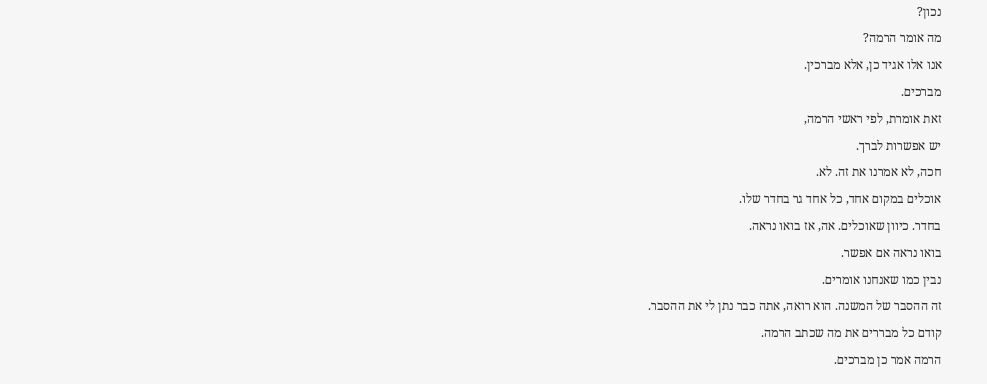נכון?
מה אומר הרמה?
אנו אלו אגיד כן, אלא מברכין.
מברכים.
זאת אומרת, לפי ראשי הרמה,
יש אפשרות לברך.
חכה, לא אמרנו את זה. לא.
אוכלים במקום אחד, כל אחד גר בחדר שלו.
בחדר. כיוון שאוכלים. אה, אז בואו נראה.
בואו נראה אם אפשר.
נבין כמו שאנחנו אומרים.
זה ההסבר של המשנה. הוא רואה, אתה כבר נתן לי את ההסבר.
קודם כל מבררים את מה שכתב הרמה.
הרמה אמר כן מברכים.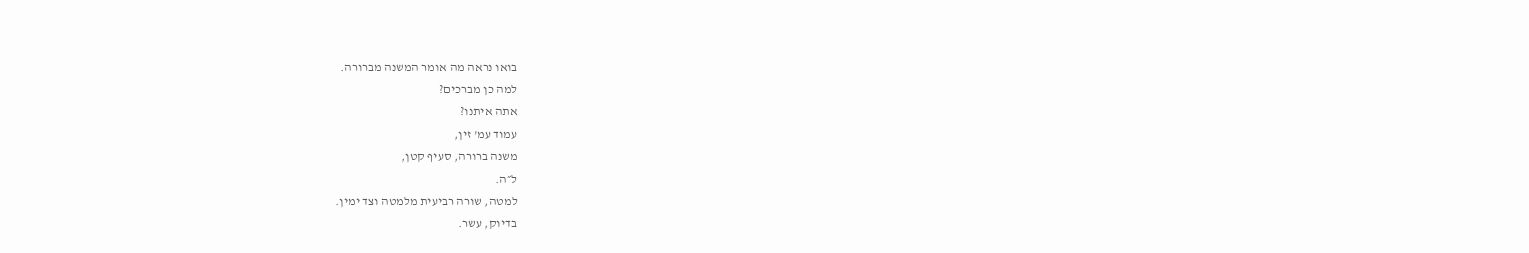בואו נראה מה אומר המשנה מברורה.
למה כן מברכים?
אתה איתנו?
עמוד עמ' זין,
משנה ברורה, סעיף קטן,
ל״ה.
למטה, שורה רביעית מלמטה וצד ימין.
בדיוק, עשר.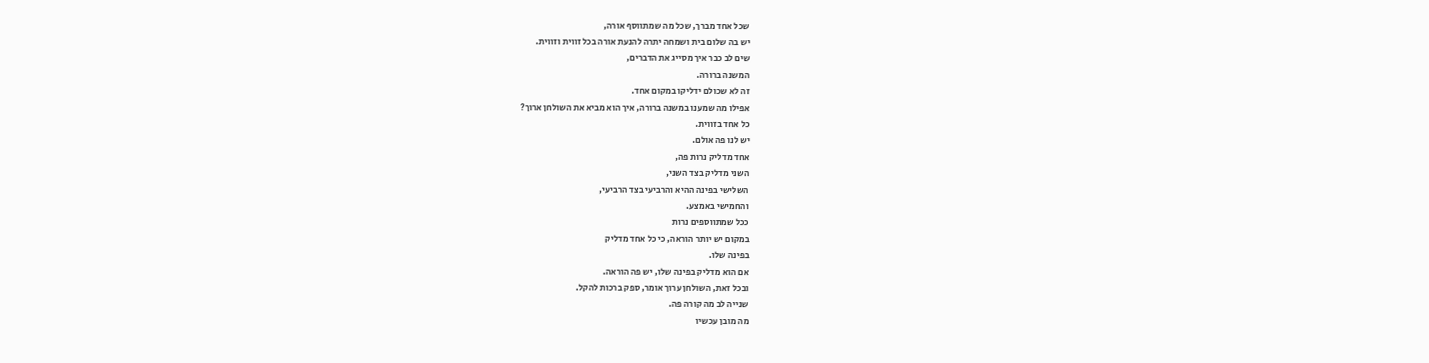שכל אחד מברך, שכל מה שמתווסף אורה,
יש בה שלום בית ושמחה יתרה להנעת אורה בכל זווית וזווית.
שים לב כבר איך מסייג את הדברים,
המשנה ברורה.
זה לא שכולם ידליקו במקום אחד.
אפילו מה שמענו במשנה ברורה, איך הוא מביא את השולחן ארוך?
כל אחד בזווית.
יש לנו פה אולם.
אחד מדליק נרות פה,
השני מדליק בצד השני,
השלישי בפינה ההיא והרביעי בצד הרביעי,
והחמישי באמצע.
ככל שמתווספים נרות
במקום יש יותר הוראה, כי כל אחד מדליק
בפינה שלו.
אם הוא מדליק בפינה שלו, יש פה הוראה.
ובכל זאת, השולחן ערוך אומר, ספק ברכות להקל.
שנייה לב מה קורה פה.
מה מובן עכשיו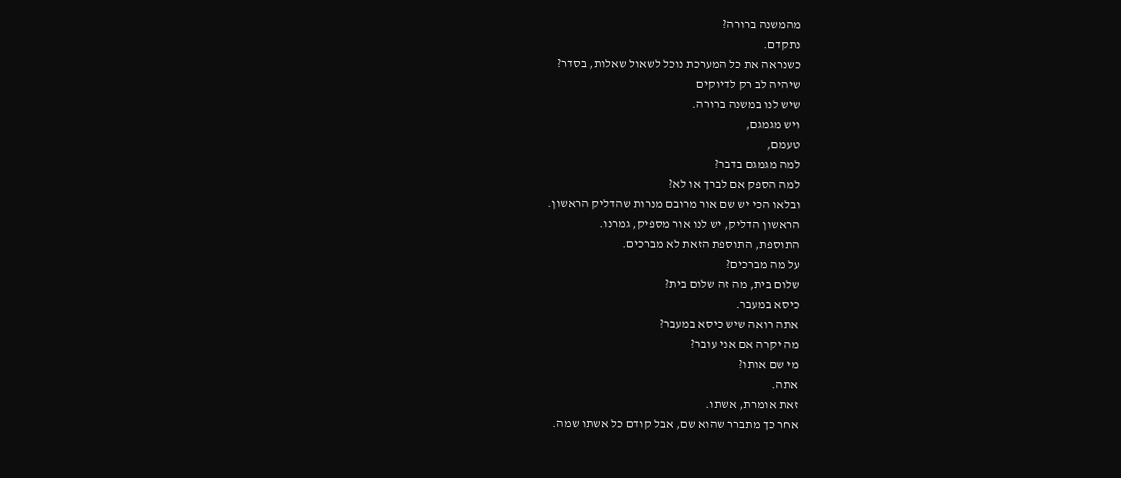מהמשנה ברורה?
נתקדם.
כשנראה את כל המערכת נוכל לשאול שאלות, בסדר?
שיהיה לב רק לדיוקים
שיש לנו במשנה ברורה.
ויש מגמגם,
טעמם,
למה מגמגם בדבר?
למה הספק אם לברך או לא?
ובלאו הכי יש שם אור מרובם מנרות שהדליק הראשון.
הראשון הדליק, יש לנו אור מספיק, גמרנו.
התוספת, התוספת הזאת לא מברכים.
על מה מברכים?
שלום בית, מה זה שלום בית?
כיסא במעבר.
אתה רואה שיש כיסא במעבר?
מה יקרה אם אני עובר?
מי שם אותו?
אתה.
זאת אומרת, אשתו.
אחר כך מתברר שהוא שם, אבל קודם כל אשתו שמה.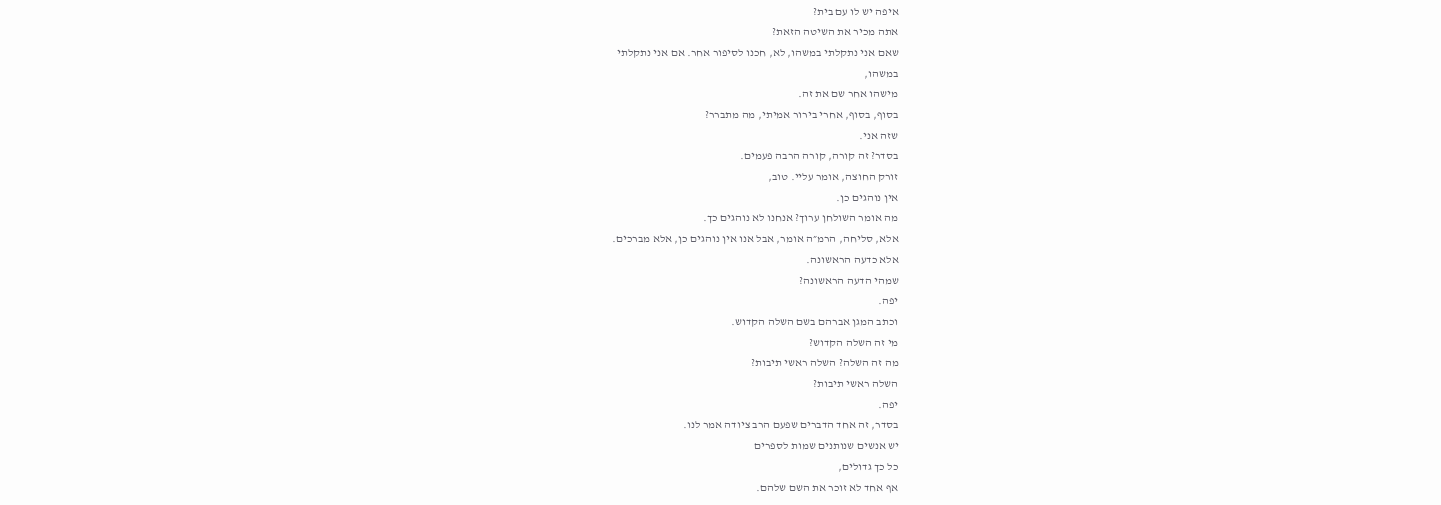איפה יש לו עם בית?
אתה מכיר את השיטה הזאת?
שאם אני נתקלתי במשהו, לא, חכנו לסיפור אחר. אם אני נתקלתי
במשהו,
מישהו אחר שם את זה.
בסוף, בסוף, אחרי בירור אמיתי, מה מתברר?
שזה אני.
בסדר? זה קורה, קורה הרבה פעמים.
זורק החוצה, אומר עליי. טוב,
אין נוהגים כן.
מה אומר השולחן ערוך? אנחנו לא נוהגים כך.
אלא, סליחה, הרמ״ה אומר, אבל אנו אין נוהגים כן, אלא מברכים.
אלא כדעה הראשונה.
שמהי הדעה הראשונה?
יפה.
וכתב המגן אברהם בשם השלה הקדוש.
מי זה השלה הקדוש?
מה זה השלה? השלה ראשי תיבות?
השלה ראשי תיבות?
יפה.
בסדר, זה אחד הדברים שפעם הרב ציודה אמר לנו.
יש אנשים שנותנים שמות לספרים
כל כך גדולים,
אף אחד לא זוכר את השם שלהם.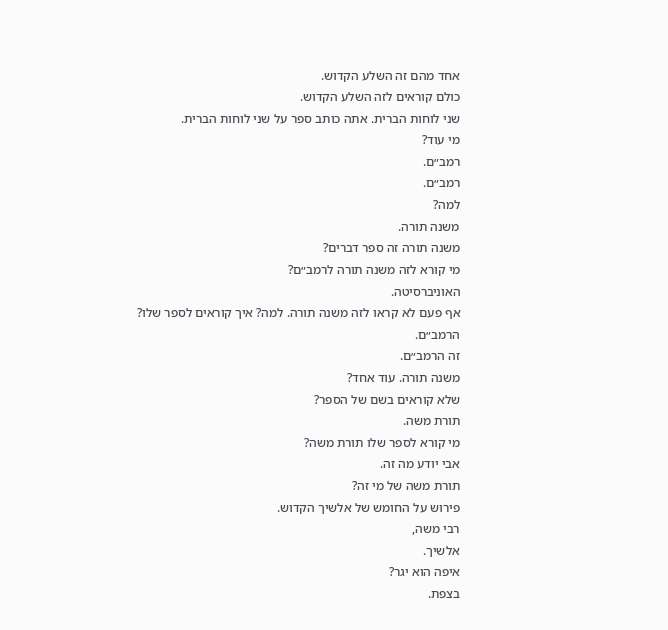אחד מהם זה השלע הקדוש.
כולם קוראים לזה השלע הקדוש.
שני לוחות הברית. אתה כותב ספר על שני לוחות הברית.
מי עוד?
רמב״ם.
רמב״ם.
למה?
משנה תורה.
משנה תורה זה ספר דברים?
מי קורא לזה משנה תורה לרמב״ם?
האוניברסיטה.
אף פעם לא קראו לזה משנה תורה. למה? איך קוראים לספר שלו?
הרמב״ם.
זה הרמב״ם.
משנה תורה. עוד אחד?
שלא קוראים בשם של הספר?
תורת משה.
מי קורא לספר שלו תורת משה?
אבי יודע מה זה.
תורת משה של מי זה?
פירוש על החומש של אלשיך הקדוש.
רבי משה,
אלשיך.
איפה הוא יגר?
בצפת.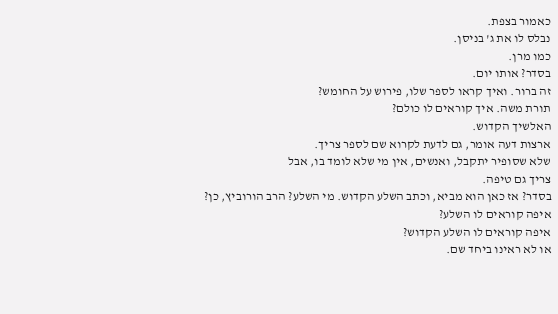כאמור בצפת.
נבלס לו את ג' בניסן.
כמו מרן.
בסדר? אותו יום.
זה ברור. ואיך קראו לספר שלו, פירוש על החומש?
תורת משה. איך קוראים לו כולם?
האלשיך הקדוש.
ארצות דעה אומר, גם לדעת לקרוא שם לספר צריך.
שלא שסופיר יתקבל, ואנשים, אין מי שלא לומד בו, אבל
צריך גם טיפה.
בסדר? אז כאן הוא מביא, וכתב השלע הקדוש. מי השלע? הרב הורוביץ, כן?
איפה קוראים לו השלע?
איפה קוראים לו השלע הקדוש?
או לא ראינו ביחד שם.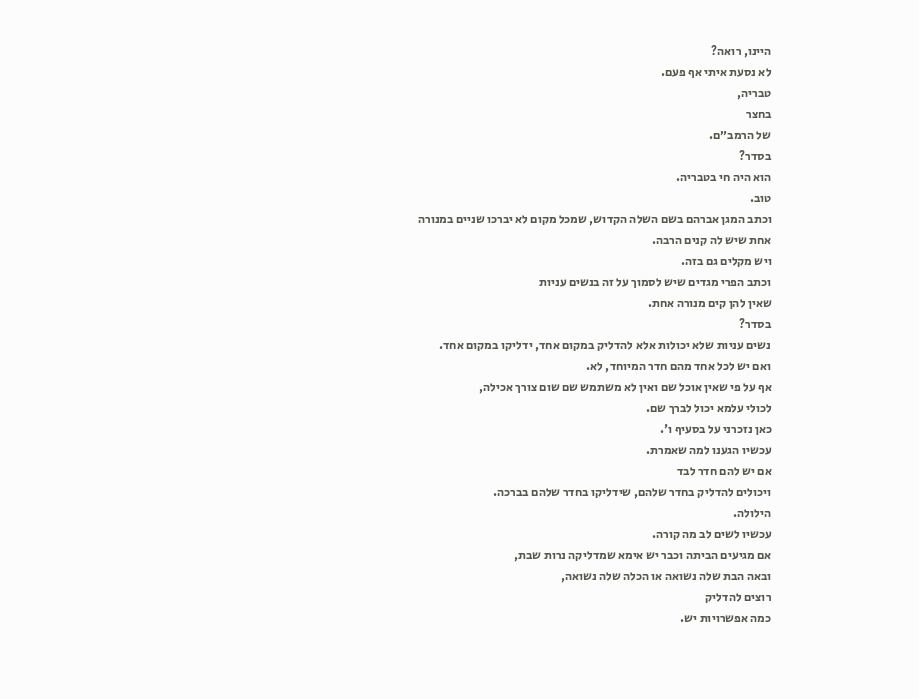היינו, רואה?
לא נסעת איתי אף פעם.
טבריה,
בחצר
של הרמב״ם.
בסדר?
הוא היה חי בטבריה.
טוב.
וכתב המגן אברהם בשם השלה הקדוש, שמכל מקום לא יברכו שניים במנורה אחת שיש לה קנים הרבה.
ויש מקלים גם בזה.
וכתב הפרי מגדים שיש לסמוך על זה בנשים עניות
שאין להן קים מנורה אחת.
בסדר?
נשים עניות שלא יכולות אלא להדליק במקום אחד, ידליקו במקום אחד.
ואם יש לכל אחד מהם חדר המיוחד, לא.
אף על פי שאין אוכל שם ואין לא משתמש שם שום צורך אכילה,
לכולי עלמא יכול לברך שם.
כאן נזכרני על בסעיף ו'.
עכשיו הגענו למה שאמרת.
אם יש להם חדר לבד
ויכולים להדליק בחדר שלהם, שידליקו בחדר שלהם בברכה.
הילולה.
עכשיו לשים לב מה קורה.
אם מגיעים הביתה וכבר יש אימא שמדליקה נרות שבת,
ובאה הבת שלה נשואה או הכלה שלה נשואה,
רוצים להדליק
כמה אפשרויות יש.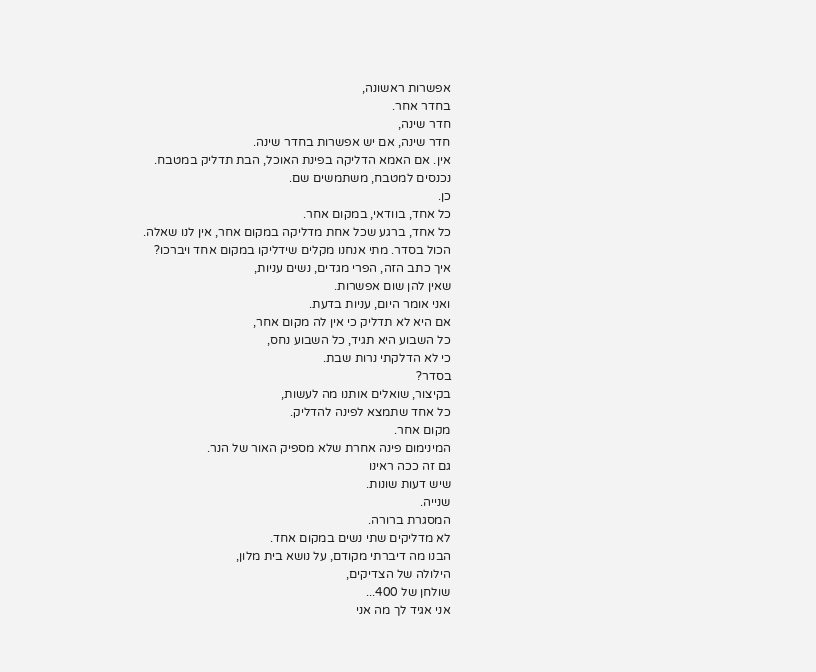אפשרות ראשונה,
בחדר אחר.
חדר שינה,
חדר שינה, אם יש אפשרות בחדר שינה.
אין. אם האמא הדליקה בפינת האוכל, הבת תדליק במטבח.
נכנסים למטבח, משתמשים שם.
כן.
כל אחד, בוודאי, במקום אחר.
כל אחד, ברגע שכל אחת מדליקה במקום אחר, אין לנו שאלה.
הכול בסדר. מתי אנחנו מקלים שידליקו במקום אחד ויברכו?
איך כתב הזה, הפרי מגדים, נשים עניות,
שאין להן שום אפשרות.
ואני אומר היום, עניות בדעת.
אם היא לא תדליק כי אין לה מקום אחר,
כל השבוע היא תגיד, כל השבוע נחס,
כי לא הדלקתי נרות שבת.
בסדר?
בקיצור, שואלים אותנו מה לעשות,
כל אחד שתמצא לפינה להדליק.
מקום אחר.
המינימום פינה אחרת שלא מספיק האור של הנר.
גם זה ככה ראינו
שיש דעות שונות.
שנייה.
המסגרת ברורה.
לא מדליקים שתי נשים במקום אחד.
הבנו מה דיברתי מקודם, על נושא בית מלון,
הילולה של הצדיקים,
שולחן של 400...
אני אגיד לך מה אני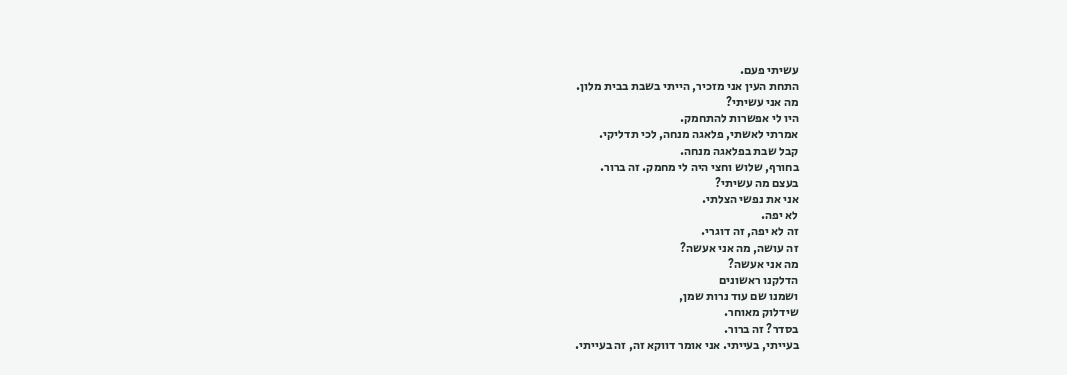עשיתי פעם.
התחת העין אני מזכיר, הייתי בשבת בבית מלון.
מה אני עשיתי?
היו לי אפשרות להתחמק.
אמרתי לאשתי, פלאגה מנחה, לכי תדליקי.
קבל שבת בפלאגה מנחה.
בחורף, שלוש וחצי היה לי מחמק. זה ברור.
בעצם מה עשיתי?
אני את נפשי הצלתי.
לא יפה.
זה לא יפה, זה דוגרי.
זה עושה, מה אני אעשה?
מה אני אעשה?
הדלקנו ראשונים
ושמנו שם עוד נרות שמן,
שידלוק מאוחר.
בסדר? זה ברור.
בעייתי, בעייתי. אני אומר דווקא זה, זה בעייתי.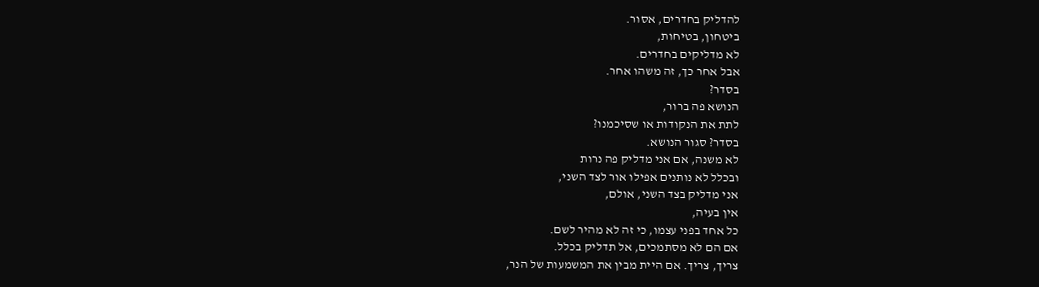להדליק בחדרים, אסור.
ביטחון, בטיחות,
לא מדליקים בחדרים.
אבל אחר כך, זה משהו אחר.
בסדר?
הנושא פה ברור,
לתת את הנקודות או שסיכמנו?
בסדר? סגור הנושא.
לא משנה, אם אני מדליק פה נרות
ובכלל לא נותנים אפילו אור לצד השני,
אני מדליק בצד השני, אולם,
אין בעיה,
כל אחד בפני עצמו, כי זה לא מהיר לשם.
אם הם לא מסתמכים, אל תדליק בכלל.
צריך, צריך. אם היית מבין את המשמעות של הנר,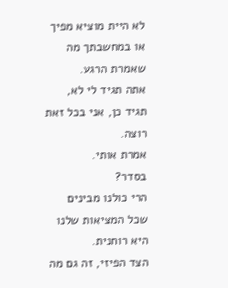לא היית מוציא מפיך או במחשבתך מה שאמרת הרגע.
אתה תגיד לי לא, תגיד כן, אני בכל זאת רוצה.
אמרת אותי.
בסדר?
הרי כולנו מבינים שכל המציאות שלנו היא רוחנית.
הצד הפיזי, זה גם מה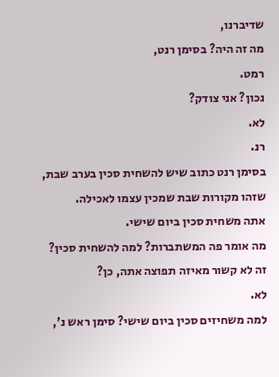שדיברנו,
מה זה היה? בסימן רנט,
רמט.
נכון? אני צודק?
לא.
רנ.
בסימן רנט כתוב שיש להשחית סכין בערב שבת,
שזהו מקורות שבת שמכין עצמו לאכילה.
אתה משחית סכין ביום שישי.
מה אומר פה המשתברות? למה להשחית סכין?
זה לא קשור מאיזה תפוצה אתה, כן?
לא.
למה משחיזים סכין ביום שישי? סימן ראש נ',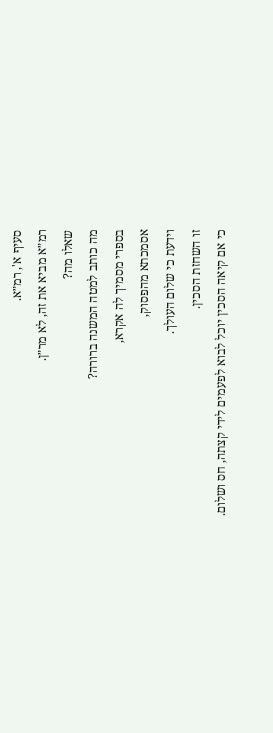סעיף א', רמ״א.
רמ״א מביא את זה, לא מר״ן.
שאלו מה?
מה כותב למטה המשנה ברורה?
בספרי מסמיך לה אקרא,
אסמכתא מהפסוק,
וידעת כי שלום העולך.
זו השחזת הסכין.
כי אם קיאה הסכין יוכל לבוא לפעמים לידי קצתה, חס ושלום.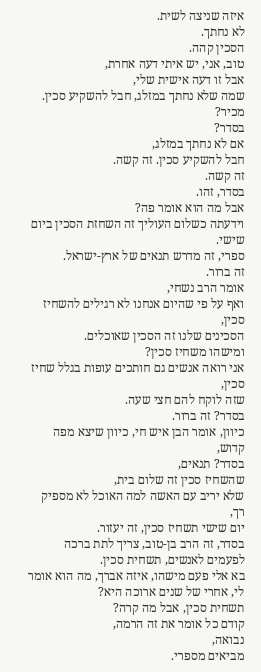איזה שניצה לשית.
לא נחתך.
הסכין קהה.
טוב, אני, יש איתי דעה אחרת,
אבל זו דעה אישית שלי,
שמה שלא נחתך במזלג, חבל להשקיע סכין.
מכיר?
בסדר?
אם לא נחתך במזלג,
חבל להשקיע סכין. זה קשה.
זה קשה.
בסדר, זהו.
אבל מה הוא אומר פה?
וידעתה כשלום העוליך זה השחזת הסכין ביום שישי.
ספרי, זה מדרש תנאים של ארץ-ישראל.
זה ברור.
אומר הרב נשחי,
ואף על פי שהיום אנחנו לא רגילים להשחיז סכין,
הסכינים שלנו זה הסכין שאוכלים.
ומישהו משחיז סכין?
אני רואה אנשים גם חותכים עופות בגלל שחיז סכין,
שזה לוקח להם חצי שעה.
בסדר? זה ברור.
כיוון, אומר הבן איש חי, כיוון שיצא מפה קדוש,
בסדר? תנאים,
שהשחיז סכין זה שלום בית,
שלא יריב עם האשה למה האוכל לא מספיק רך,
יום שישי תשחיז סכין, זה יעזור.
בסדר, זה הרב בן-טוב, צריך לתת ברכה לפעמים לאנשים, תשחית סכין.
בא אלי פעם מישהו, איזה אברך, מה הוא אומר לי, אחרי של שנים ארוכה היא?
תשחית סכין, אבל מה קרה?
קודם כל אומר את זה הרמה,
נבואה,
מביאים מספרי.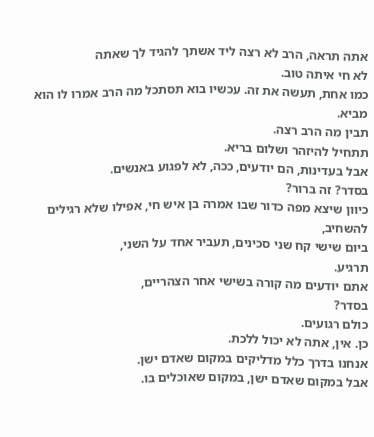אתה תראה, הרב לא רצה ליד אשתך להגיד לך שאתה
לא חי איתה טוב.
כמו אחת, תעשה את זה. עכשיו בוא תסתכל מה הרב אמרו לו הוא מביא.
תבין מה הרב רצה.
תתחיל להיזהר ושלום בריא.
אבל בעדינות, הם יודעים, ככה, לא לפגוע באנשים.
בסדר? זה ברור?
כיוון שיצא מפה כדור שבו אמרה בן איש חי, אפילו שלא רגילים להשחיב,
ביום שישי קח שני סכינים, תעביר אחד על השני,
תרגיע.
אתם יודעים מה קורה בשישי אחר הצהריים,
בסדר?
כולם רגועים.
כן. אין, אתה לא יכול ללכת.
אנחנו בדרך כלל מדליקים במקום שאדם ישן.
אבל במקום שאדם ישן, במקום שאוכלים בו.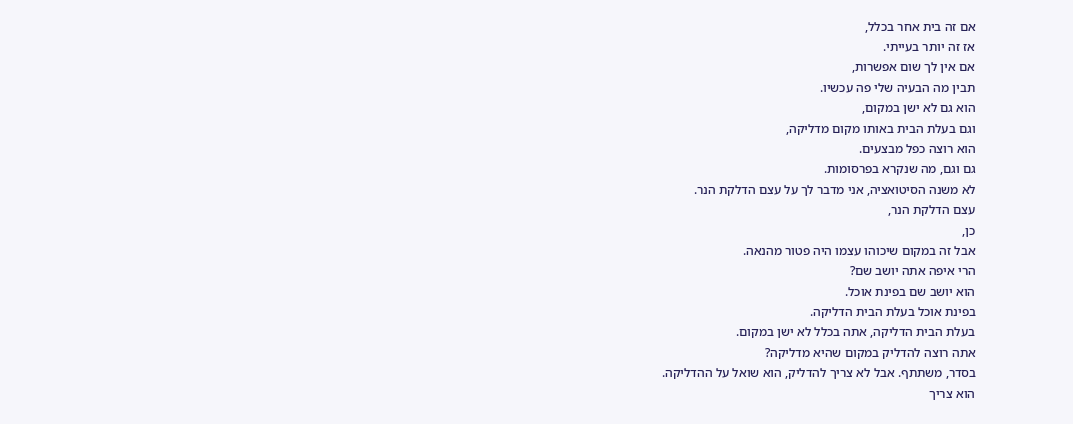אם זה בית אחר בכלל,
אז זה יותר בעייתי.
אם אין לך שום אפשרות,
תבין מה הבעיה שלי פה עכשיו.
הוא גם לא ישן במקום,
וגם בעלת הבית באותו מקום מדליקה,
הוא רוצה כפל מבצעים.
גם וגם, מה שנקרא בפרסומות.
לא משנה הסיטואציה, אני מדבר לך על עצם הדלקת הנר.
עצם הדלקת הנר,
כן,
אבל זה במקום שיכוהו עצמו היה פטור מהנאה.
הרי איפה אתה יושב שם?
הוא יושב שם בפינת אוכל.
בפינת אוכל בעלת הבית הדליקה.
בעלת הבית הדליקה, אתה בכלל לא ישן במקום.
אתה רוצה להדליק במקום שהיא מדליקה?
בסדר, משתתף. אבל לא צריך להדליק, הוא שואל על ההדליקה.
הוא צריך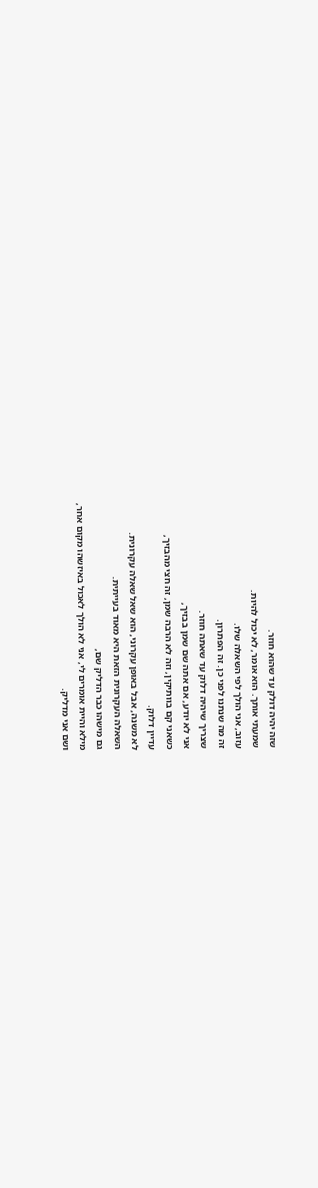שזה יהיה דולק עד שהוא חוזר.
שמעתי אותך. הוא אומר, לא יכול להיות.
עזוב, אני הולך לפי השאלה שלו.
זה מה שנתנו לפני כן. זה הפתרון.
שצריך שיהיה דלוק עד שאתה חוזר.
אני לא יודע, אם אתה שם שמן בבזיך,
כשאני קם בוותיקין, וזה לא הרבה שמן, זה חצי מהבזיך,
עדיין דלוק.
לא משנה, אבל באופן עקרוני, הוא שאל שאלה עקרונית.
השאלה העקרונית הזאת היא מאוד בעייתית.
גם מישהו כבר הדליק שם,
מילא והיית אומרים לי, אני לא הולך לאכול באיזשהו מקום אחר,
ושם אני מדליק.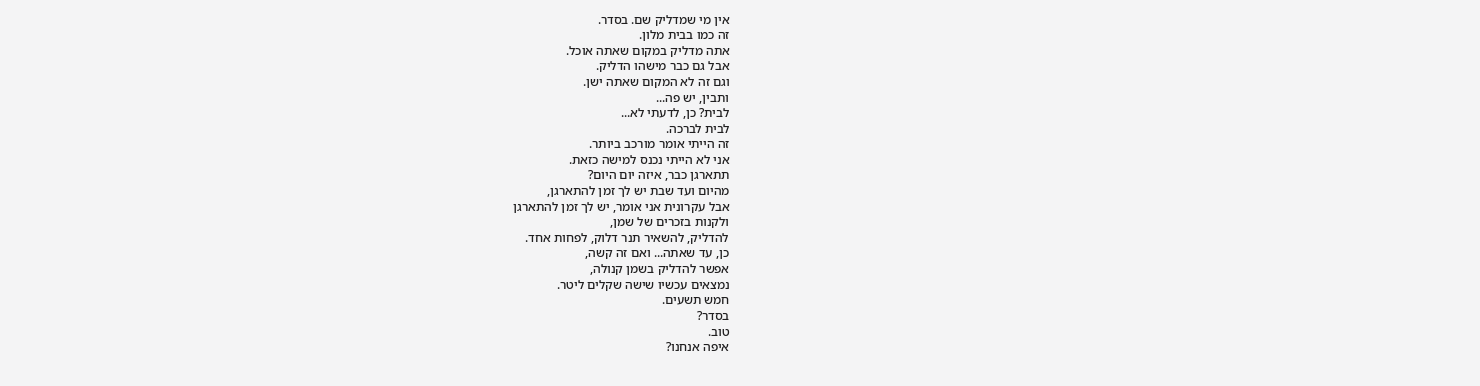אין מי שמדליק שם. בסדר.
זה כמו בבית מלון.
אתה מדליק במקום שאתה אוכל.
אבל גם כבר מישהו הדליק.
וגם זה לא המקום שאתה ישן.
ותבין, יש פה...
לבית? כן, לדעתי לא...
לבית לברכה.
זה הייתי אומר מורכב ביותר.
אני לא הייתי נכנס למישה כזאת.
תתארגן כבר, איזה יום היום?
מהיום ועד שבת יש לך זמן להתארגן,
אבל עקרונית אני אומר, יש לך זמן להתארגן
ולקנות בזכרים של שמן,
להדליק, להשאיר תנר דלוק, לפחות אחד.
כן, עד שאתה... ואם זה קשה,
אפשר להדליק בשמן קנולה,
נמצאים עכשיו שישה שקלים ליטר.
חמש תשעים.
בסדר?
טוב.
איפה אנחנו?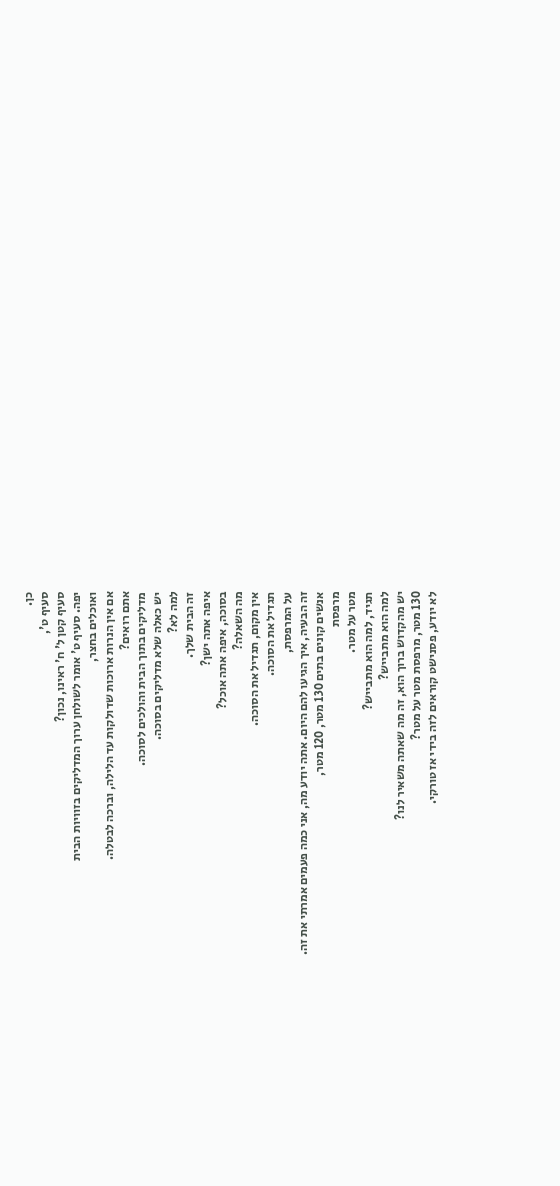כן.
סעיף ט',
סעיף קטן ל' ח' ראינו, נכון?
יפה. סעיף ט' אומר לשולחן ערוך המדליקים בזוויות הבית
ואוכלים בחצר,
אם אין הנרות ארוכות שדולקות עד הלילה, וברכה לבטלה.
אתם רואים?
מדליקים בתוך הבית והולכים לסוכה.
יש כאלה שלא מדליקים בסוכה.
למה לא?
זה הבית שלך.
איפה אתה ישן?
בסוכה, איפה אתה אוכל?
מה השאלה?
אין מקום, תגדיל את הסוכה.
תגדיל את הסוכה.
על המרפסת,
זה הבעיה, איך הגיעו להם היום. אתה יודע מה, אני כמה פעמים אמרתי את זה.
אנשים קונים בתים 130 מטר, 120 מטר,
מרפסת
מטר על מטר.
תגיד, למה הוא מתבייש?
למה הוא מתבייש?
יש מהקדוש ברוך הוא, זה מה שאתה משאיר לנו?
130 מטר, מרפסת מטר על מטר?
לא יודע, פסנישט קוראים לזה בידי אז טורקי.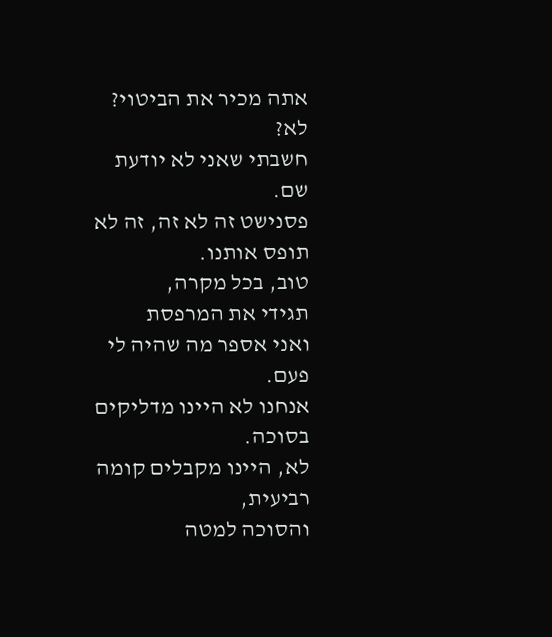אתה מכיר את הביטוי?
לא?
חשבתי שאני לא יודעת שם.
פסנישט זה לא זה, זה לא תופס אותנו.
טוב, בכל מקרה,
תגידי את המרפסת
ואני אספר מה שהיה לי פעם.
אנחנו לא היינו מדליקים בסוכה.
לא, היינו מקבלים קומה רביעית,
והסוכה למטה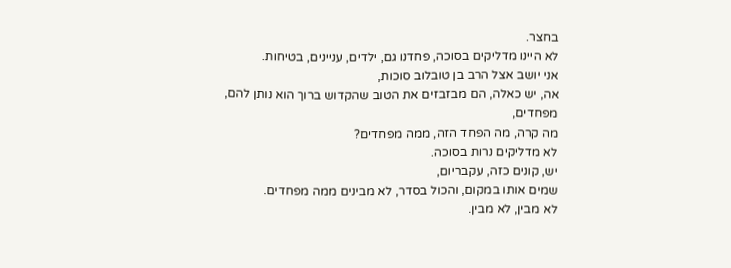בחצר.
לא היינו מדליקים בסוכה, פחדנו גם, ילדים, עניינים, בטיחות.
אני יושב אצל הרב בן טובלוב סוכות,
אה, יש כאלה, הם מבזבזים את הטוב שהקדוש ברוך הוא נותן להם,
מפחדים,
מה קרה, מה הפחד הזה, ממה מפחדים?
לא מדליקים נרות בסוכה.
יש, קונים כזה, עקבריום,
שמים אותו במקום, והכול בסדר, לא מבינים ממה מפחדים.
לא מבין, לא מבין.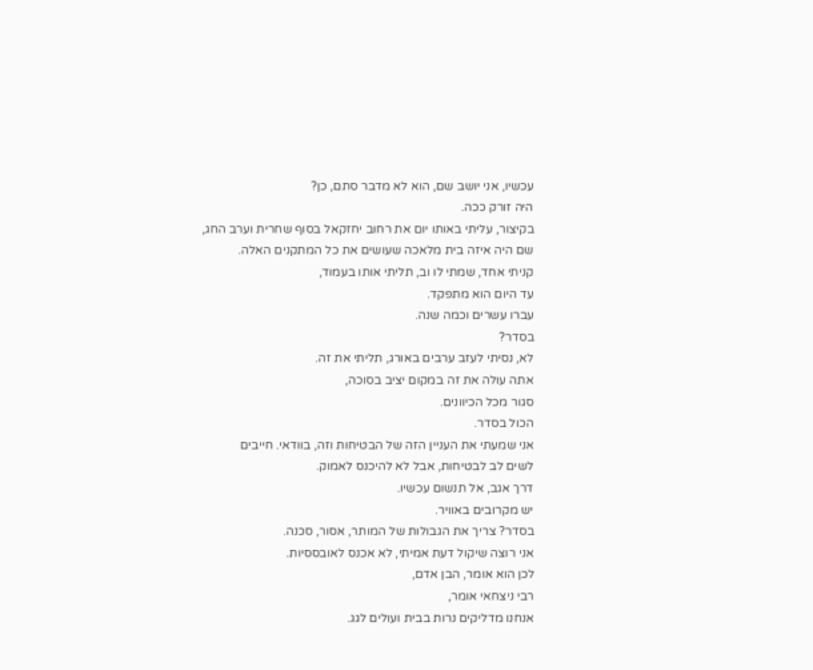עכשיו, אני יושב שם, הוא לא מדבר סתם, כן?
היה זורק ככה.
בקיצור, עליתי באותו יום את רחוב יחזקאל בסוף שחרית וערב החג,
שם היה איזה בית מלאכה שעושים את כל המתקנים האלה.
קניתי אחד, שמתי לו וב, תליתי אותו בעמוד,
עד היום הוא מתפקד.
עברו עשרים וכמה שנה.
בסדר?
לא, נסיתי לעזב ערבים באורג, תליתי את זה.
אתה עולה את זה במקום יציב בסוכה,
סגור מכל הכיוונים.
הכול בסדר.
אני שמעתי את העניין הזה של הבטיחות וזה, בוודאי. חייבים
לשים לב לבטיחות, אבל לא להיכנס לאמוק.
דרך אגב, אל תנשום עכשיו.
יש מקרובים באוויר.
בסדר? צריך את הגבולות של המותר, אסור, סכנה.
אני רוצה שיקול דעת אמיתי, לא אכנס לאובססיות.
לכן הוא אומר, הבן אדם,
רבי ניצחאי אומר,
אנחנו מדליקים נרות בבית ועולים לגג.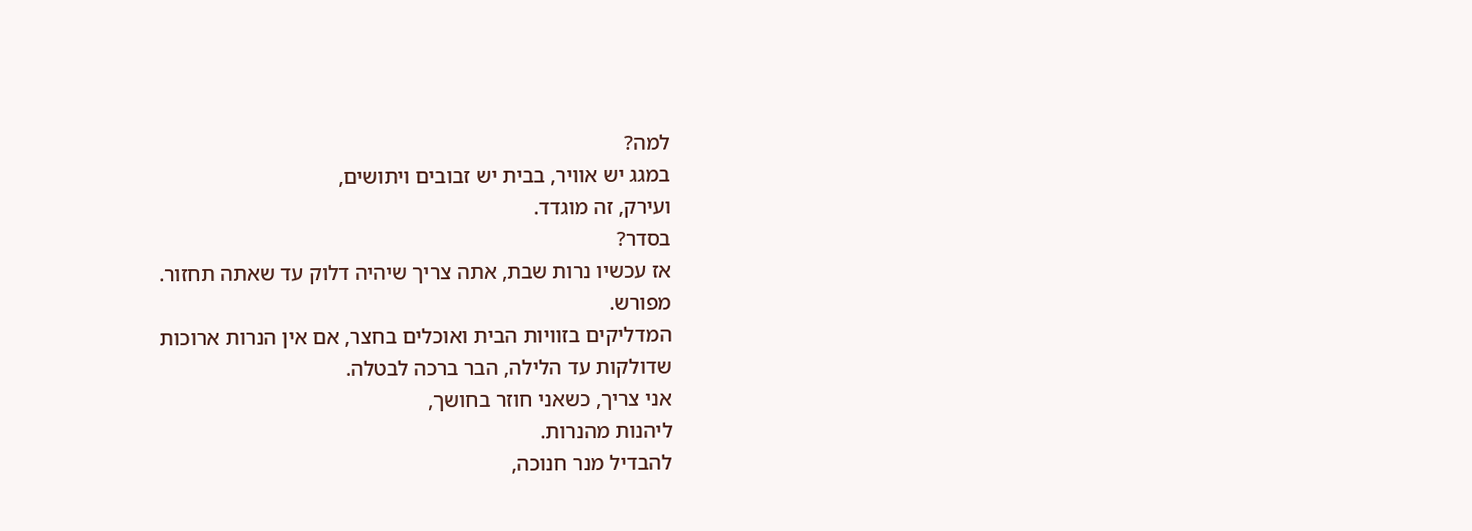למה?
במגג יש אוויר, בבית יש זבובים ויתושים,
ועירק, זה מוגדד.
בסדר?
אז עכשיו נרות שבת, אתה צריך שיהיה דלוק עד שאתה תחזור.
מפורש.
המדליקים בזוויות הבית ואוכלים בחצר, אם אין הנרות ארוכות
שדולקות עד הלילה, הבר ברכה לבטלה.
אני צריך, כשאני חוזר בחושך,
ליהנות מהנרות.
להבדיל מנר חנוכה,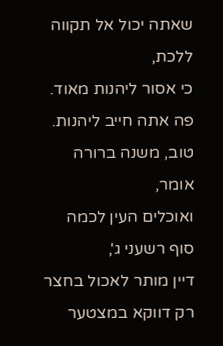שאתה יכול אל תקווה ללכת,
כי אסור ליהנות מאוד.
פה אתה חייב ליהנות.
טוב, משנה ברורה אומר,
ואוכלים העין לכמה סוף רשעני ג',
דיין מותר לאכול בחצר רק דווקא במצטער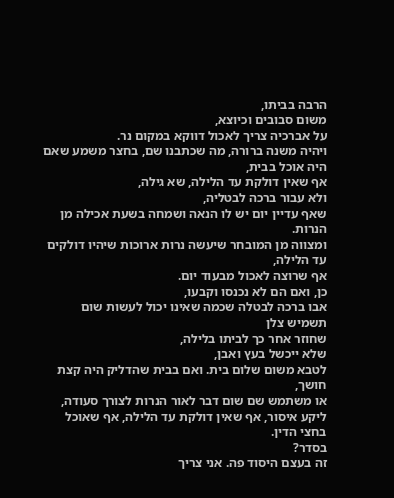הרבה בביתו,
משום סבובים וכיוצא,
על אברכיה צריך לאכול דווקא במקום נר.
ויהיה משנה ברורה, מה שכתבנו שם, בחצר משמע שאם היה אוכל בבית,
אף שאין דולקת עד הלילה, שא גילה,
ולא עבור ברכה לבטליה,
שאף עדיין יום יש לו הנאה ושמחה בשעת אכילה מן הנרות.
ומצווה מן המובחר שיעשה נרות ארוכות שיהיו דולקים עד הלילה,
אף שרוצה לאכול מבעוד יום.
כן, ואם הם לא נכנסו וקבעו,
אבו ברכה לבטלה שכמה שאינו יכול לעשות שום תשמיש צלן
שחוזר אחר כך לביתו בלילה,
שלא ייכשל בעץ ואבן,
לטבא משום שלום בית. ואם בבית שהדליק היה קצת חושך,
או משתמש שם שום דבר לאור הנרות לצורך סעודה,
ליקע איסור, אף שאין דולקת עד הלילה, אף שאוכל בחצי הדין.
בסדר?
זה בעצם היסוד פה. אני צריך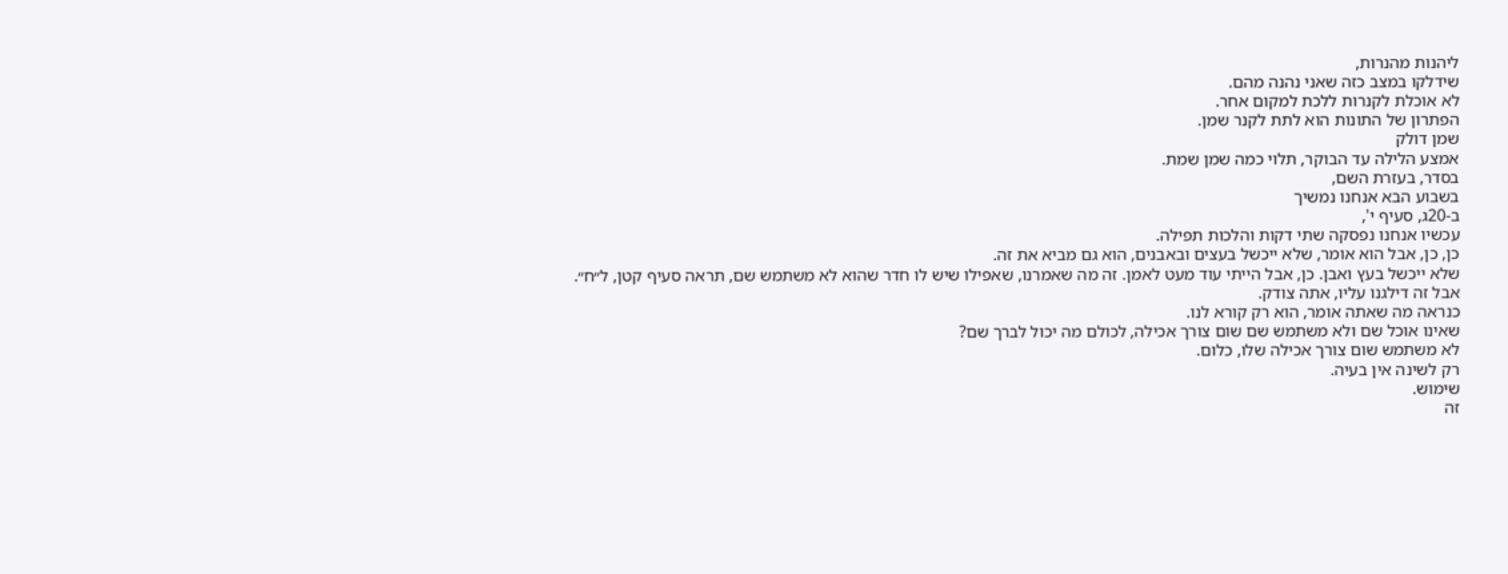ליהנות מהנרות,
שידלקו במצב כזה שאני נהנה מהם.
לא אוכלת לקנרות ללכת למקום אחר.
הפתרון של התונות הוא לתת לקנר שמן.
שמן דולק
אמצע הלילה עד הבוקר, תלוי כמה שמן שמת.
בסדר, בעזרת השם,
בשבוע הבא אנחנו נמשיך
ב-20ג, סעיף י',
עכשיו אנחנו נפסקה שתי דקות והלכות תפילה.
כן, כן, אבל הוא אומר, שלא ייכשל בעצים ובאבנים, הוא גם מביא את זה.
שלא ייכשל בעץ ואבן. כן, אבל הייתי עוד מעט לאמן. זה מה שאמרנו, שאפילו שיש לו חדר שהוא לא משתמש שם, תראה סעיף קטן, ל״ח״.
אבל זה דילגנו עליו, אתה צודק.
כנראה מה שאתה אומר, הוא רק קורא לנו.
שאינו אוכל שם ולא משתמש שם שום צורך אכילה, לכולם מה יכול לברך שם?
לא משתמש שום צורך אכילה שלו, כלום.
רק לשינה אין בעיה.
שימוש.
זה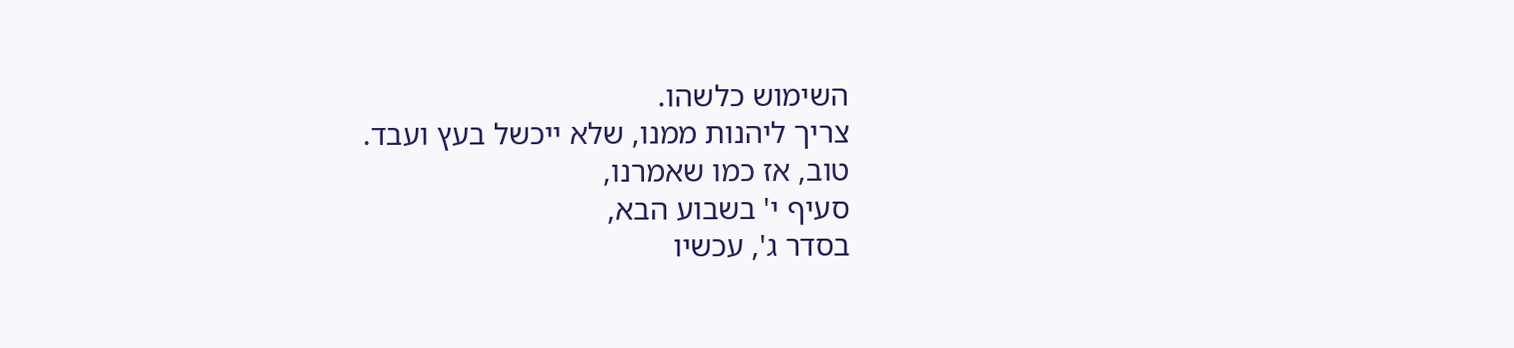השימוש כלשהו.
צריך ליהנות ממנו, שלא ייכשל בעץ ועבד.
טוב, אז כמו שאמרנו,
סעיף י' בשבוע הבא,
בסדר ג', עכשיו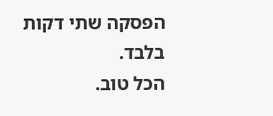הפסקה שתי דקות בלבד.
הכל טוב.